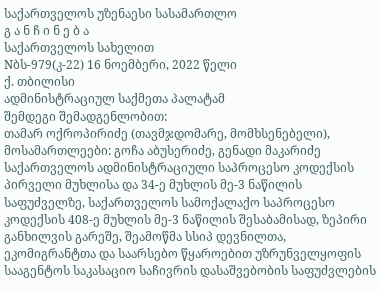საქართველოს უზენაესი სასამართლო
გ ა ნ ჩ ი ნ ე ბ ა
საქართველოს სახელით
Nბს-979(კ-22) 16 ნოემბერი, 2022 წელი
ქ. თბილისი
ადმინისტრაციულ საქმეთა პალატამ
შემდეგი შემადგენლობით:
თამარ ოქროპირიძე (თავმჯდომარე, მომხსენებელი),
მოსამართლეები: გოჩა აბუსერიძე, გენადი მაკარიძე
საქართველოს ადმინისტრაციული საპროცესო კოდექსის პირველი მუხლისა და 34-ე მუხლის მე-3 ნაწილის საფუძველზე, საქართველოს სამოქალაქო საპროცესო კოდექსის 408-ე მუხლის მე-3 ნაწილის შესაბამისად, ზეპირი განხილვის გარეშე, შეამოწმა სსიპ დევნილთა, ეკომიგრანტთა და საარსებო წყაროებით უზრუნველყოფის სააგენტოს საკასაციო საჩივრის დასაშვებობის საფუძვლების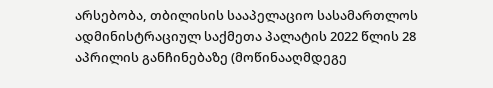არსებობა, თბილისის სააპელაციო სასამართლოს ადმინისტრაციულ საქმეთა პალატის 2022 წლის 28 აპრილის განჩინებაზე (მოწინააღმდეგე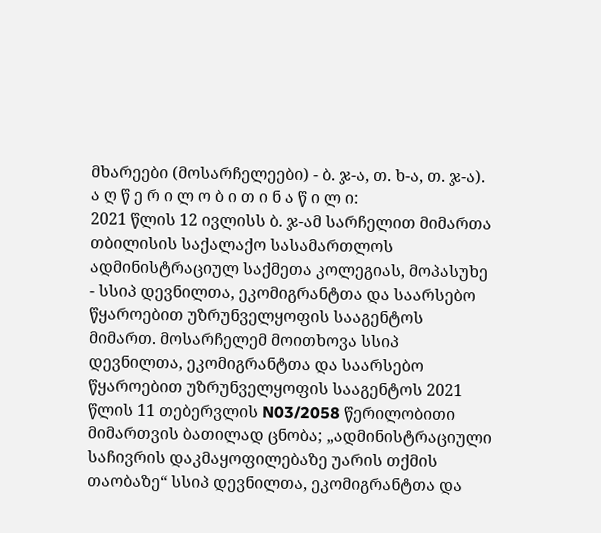მხარეები (მოსარჩელეები) - ბ. ჯ-ა, თ. ხ-ა, თ. ჯ-ა).
ა ღ წ ე რ ი ლ ო ბ ი თ ი ნ ა წ ი ლ ი:
2021 წლის 12 ივლისს ბ. ჯ-ამ სარჩელით მიმართა თბილისის საქალაქო სასამართლოს ადმინისტრაციულ საქმეთა კოლეგიას, მოპასუხე - სსიპ დევნილთა, ეკომიგრანტთა და საარსებო წყაროებით უზრუნველყოფის სააგენტოს მიმართ. მოსარჩელემ მოითხოვა სსიპ დევნილთა, ეკომიგრანტთა და საარსებო წყაროებით უზრუნველყოფის სააგენტოს 2021 წლის 11 თებერვლის N03/2058 წერილობითი მიმართვის ბათილად ცნობა; „ადმინისტრაციული საჩივრის დაკმაყოფილებაზე უარის თქმის თაობაზე“ სსიპ დევნილთა, ეკომიგრანტთა და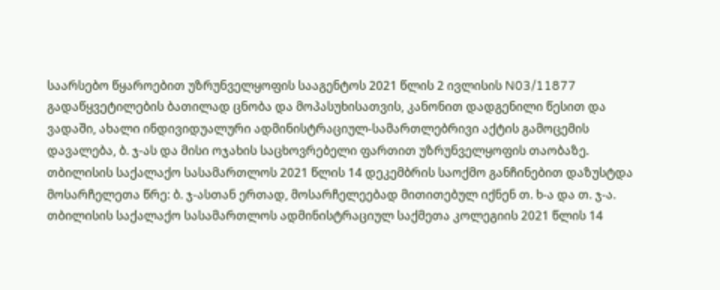საარსებო წყაროებით უზრუნველყოფის სააგენტოს 2021 წლის 2 ივლისის N03/11877 გადაწყვეტილების ბათილად ცნობა და მოპასუხისათვის, კანონით დადგენილი წესით და ვადაში, ახალი ინდივიდუალური ადმინისტრაციულ-სამართლებრივი აქტის გამოცემის დავალება, ბ. ჯ-ას და მისი ოჯახის საცხოვრებელი ფართით უზრუნველყოფის თაობაზე.
თბილისის საქალაქო სასამართლოს 2021 წლის 14 დეკემბრის საოქმო განჩინებით დაზუსტდა მოსარჩელეთა წრე: ბ. ჯ-ასთან ერთად, მოსარჩელეებად მითითებულ იქნენ თ. ხ-ა და თ. ჯ-ა.
თბილისის საქალაქო სასამართლოს ადმინისტრაციულ საქმეთა კოლეგიის 2021 წლის 14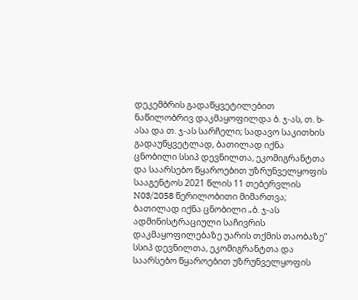დეკემბრის გადაწყვეტილებით ნაწილობრივ დაკმაყოფილდა ბ. ჯ-ას, თ. ხ-ასა და თ. ჯ-ას სარჩელი; სადავო საკითხის გადაუწყვეტლად, ბათილად იქნა ცნობილი სსიპ დევნილთა, ეკომიგრანტთა და საარსებო წყაროებით უზრუნველყოფის სააგენტოს 2021 წლის 11 თებერვლის N03/2058 წერილობითი მიმართვა; ბათილად იქნა ცნობილი „ბ. ჯ-ას ადმინისტრაციული საჩივრის დაკმაყოფილებაზე უარის თქმის თაობაზე“ სსიპ დევნილთა, ეკომიგრანტთა და საარსებო წყაროებით უზრუნველყოფის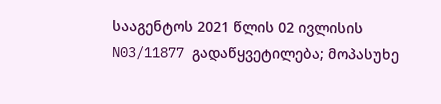სააგენტოს 2021 წლის 02 ივლისის N03/11877 გადაწყვეტილება; მოპასუხე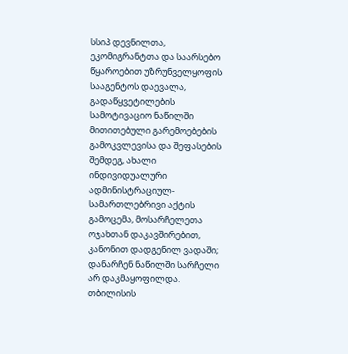სსიპ დევნილთა, ეკომიგრანტთა და საარსებო წყაროებით უზრუნველყოფის სააგენტოს დაევალა, გადაწყვეტილების სამოტივაციო ნაწილში მითითებული გარემოებების გამოკვლევისა და შეფასების შემდეგ, ახალი ინდივიდუალური ადმინისტრაციულ-სამართლებრივი აქტის გამოცემა, მოსარჩელეთა ოჯახთან დაკავშირებით, კანონით დადგენილ ვადაში; დანარჩენ ნაწილში სარჩელი არ დაკმაყოფილდა.
თბილისის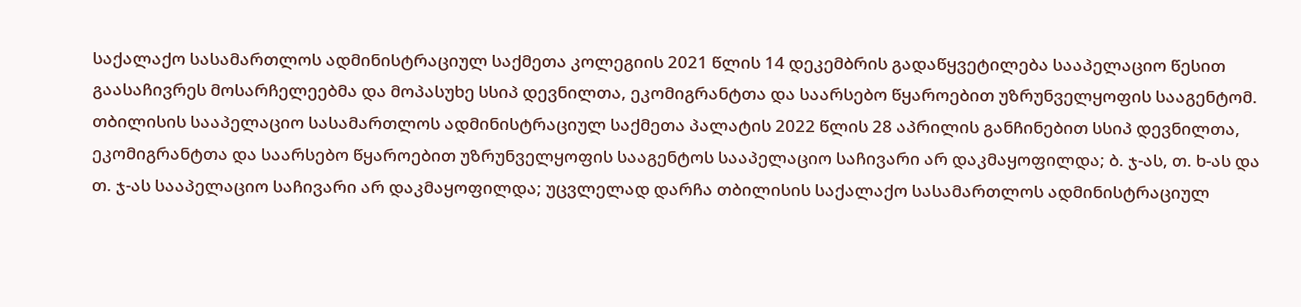საქალაქო სასამართლოს ადმინისტრაციულ საქმეთა კოლეგიის 2021 წლის 14 დეკემბრის გადაწყვეტილება სააპელაციო წესით გაასაჩივრეს მოსარჩელეებმა და მოპასუხე სსიპ დევნილთა, ეკომიგრანტთა და საარსებო წყაროებით უზრუნველყოფის სააგენტომ.
თბილისის სააპელაციო სასამართლოს ადმინისტრაციულ საქმეთა პალატის 2022 წლის 28 აპრილის განჩინებით სსიპ დევნილთა, ეკომიგრანტთა და საარსებო წყაროებით უზრუნველყოფის სააგენტოს სააპელაციო საჩივარი არ დაკმაყოფილდა; ბ. ჯ-ას, თ. ხ-ას და თ. ჯ-ას სააპელაციო საჩივარი არ დაკმაყოფილდა; უცვლელად დარჩა თბილისის საქალაქო სასამართლოს ადმინისტრაციულ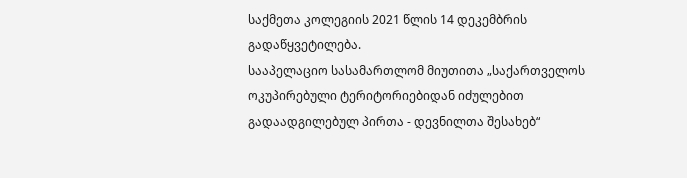საქმეთა კოლეგიის 2021 წლის 14 დეკემბრის გადაწყვეტილება.
სააპელაციო სასამართლომ მიუთითა „საქართველოს ოკუპირებული ტერიტორიებიდან იძულებით გადაადგილებულ პირთა - დევნილთა შესახებ“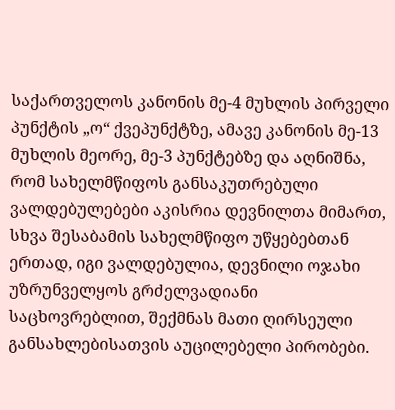საქართველოს კანონის მე-4 მუხლის პირველი პუნქტის „ო“ ქვეპუნქტზე, ამავე კანონის მე-13 მუხლის მეორე, მე-3 პუნქტებზე და აღნიშნა, რომ სახელმწიფოს განსაკუთრებული ვალდებულებები აკისრია დევნილთა მიმართ, სხვა შესაბამის სახელმწიფო უწყებებთან ერთად, იგი ვალდებულია, დევნილი ოჯახი უზრუნველყოს გრძელვადიანი საცხოვრებლით, შექმნას მათი ღირსეული განსახლებისათვის აუცილებელი პირობები.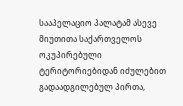სააპელაციო პალატამ ასევე მიუთითა საქართველოს ოკუპირებული ტერიტორიებიდან იძულებით გადაადგილებულ პირთა,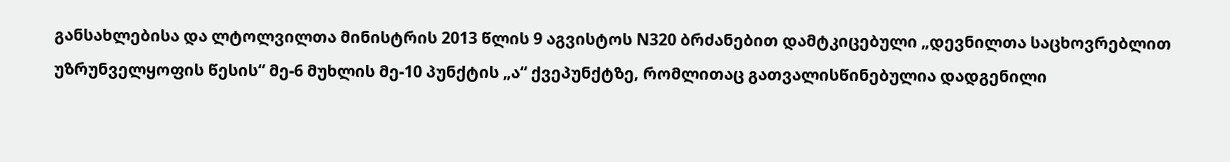განსახლებისა და ლტოლვილთა მინისტრის 2013 წლის 9 აგვისტოს N320 ბრძანებით დამტკიცებული „დევნილთა საცხოვრებლით უზრუნველყოფის წესის“ მე-6 მუხლის მე-10 პუნქტის „ა“ ქვეპუნქტზე, რომლითაც გათვალისწინებულია დადგენილი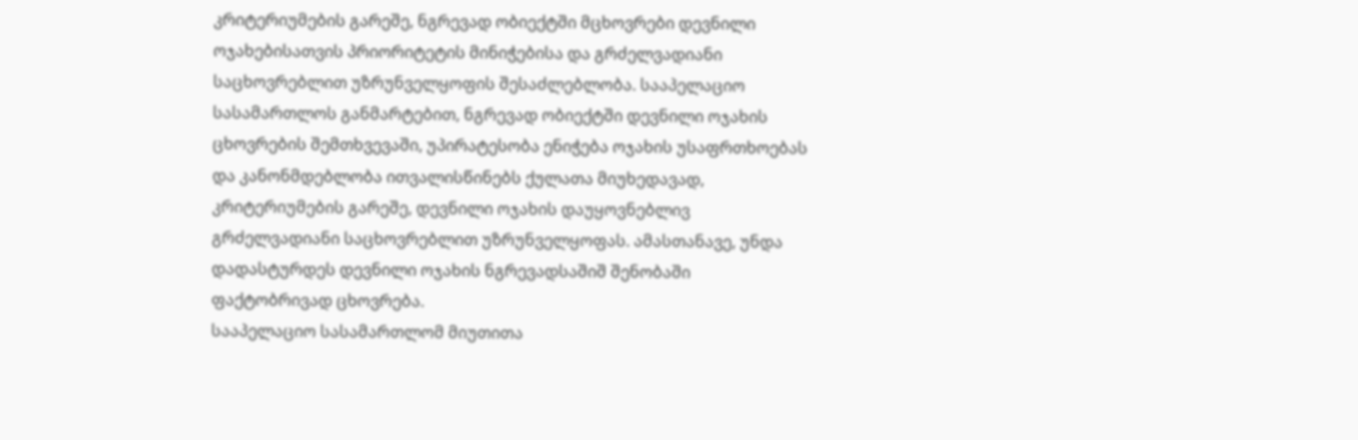კრიტერიუმების გარეშე, ნგრევად ობიექტში მცხოვრები დევნილი ოჯახებისათვის პრიორიტეტის მინიჭებისა და გრძელვადიანი საცხოვრებლით უზრუნველყოფის შესაძლებლობა. სააპელაციო სასამართლოს განმარტებით, ნგრევად ობიექტში დევნილი ოჯახის ცხოვრების შემთხვევაში, უპირატესობა ენიჭება ოჯახის უსაფრთხოებას და კანონმდებლობა ითვალისწინებს ქულათა მიუხედავად, კრიტერიუმების გარეშე, დევნილი ოჯახის დაუყოვნებლივ გრძელვადიანი საცხოვრებლით უზრუნველყოფას. ამასთანავე, უნდა დადასტურდეს დევნილი ოჯახის ნგრევადსაშიშ შენობაში ფაქტობრივად ცხოვრება.
სააპელაციო სასამართლომ მიუთითა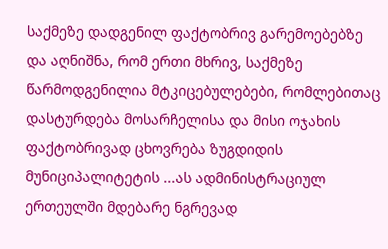საქმეზე დადგენილ ფაქტობრივ გარემოებებზე და აღნიშნა, რომ ერთი მხრივ, საქმეზე წარმოდგენილია მტკიცებულებები, რომლებითაც დასტურდება მოსარჩელისა და მისი ოჯახის ფაქტობრივად ცხოვრება ზუგდიდის მუნიციპალიტეტის ...ას ადმინისტრაციულ ერთეულში მდებარე ნგრევად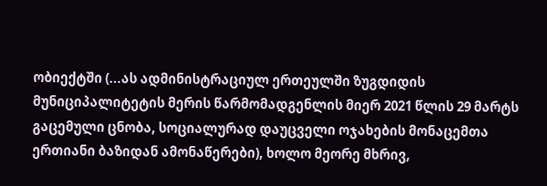ობიექტში (...ას ადმინისტრაციულ ერთეულში ზუგდიდის მუნიციპალიტეტის მერის წარმომადგენლის მიერ 2021 წლის 29 მარტს გაცემული ცნობა, სოციალურად დაუცველი ოჯახების მონაცემთა ერთიანი ბაზიდან ამონაწერები), ხოლო მეორე მხრივ,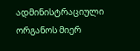ადმინისტრაციული ორგანოს მიერ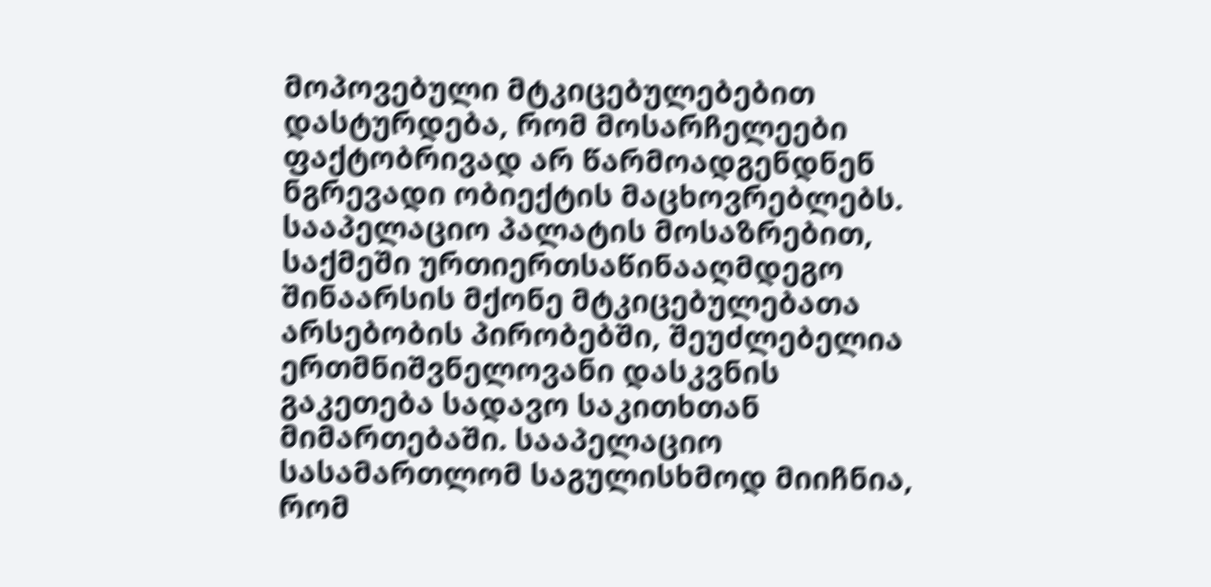მოპოვებული მტკიცებულებებით დასტურდება, რომ მოსარჩელეები ფაქტობრივად არ წარმოადგენდნენ ნგრევადი ობიექტის მაცხოვრებლებს. სააპელაციო პალატის მოსაზრებით, საქმეში ურთიერთსაწინააღმდეგო შინაარსის მქონე მტკიცებულებათა არსებობის პირობებში, შეუძლებელია ერთმნიშვნელოვანი დასკვნის გაკეთება სადავო საკითხთან მიმართებაში. სააპელაციო სასამართლომ საგულისხმოდ მიიჩნია, რომ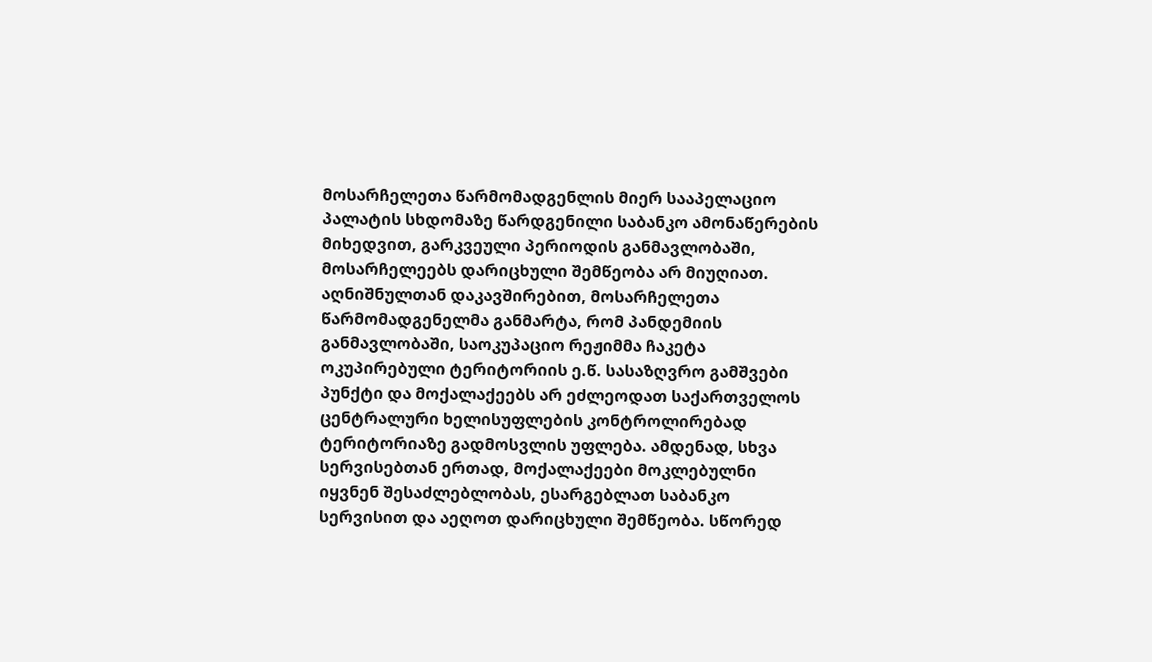მოსარჩელეთა წარმომადგენლის მიერ სააპელაციო პალატის სხდომაზე წარდგენილი საბანკო ამონაწერების მიხედვით, გარკვეული პერიოდის განმავლობაში, მოსარჩელეებს დარიცხული შემწეობა არ მიუღიათ. აღნიშნულთან დაკავშირებით, მოსარჩელეთა წარმომადგენელმა განმარტა, რომ პანდემიის განმავლობაში, საოკუპაციო რეჟიმმა ჩაკეტა ოკუპირებული ტერიტორიის ე.წ. სასაზღვრო გამშვები პუნქტი და მოქალაქეებს არ ეძლეოდათ საქართველოს ცენტრალური ხელისუფლების კონტროლირებად ტერიტორიაზე გადმოსვლის უფლება. ამდენად, სხვა სერვისებთან ერთად, მოქალაქეები მოკლებულნი იყვნენ შესაძლებლობას, ესარგებლათ საბანკო სერვისით და აეღოთ დარიცხული შემწეობა. სწორედ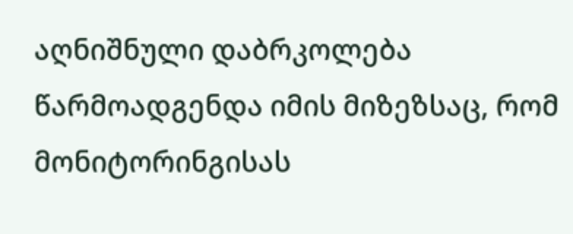აღნიშნული დაბრკოლება წარმოადგენდა იმის მიზეზსაც, რომ მონიტორინგისას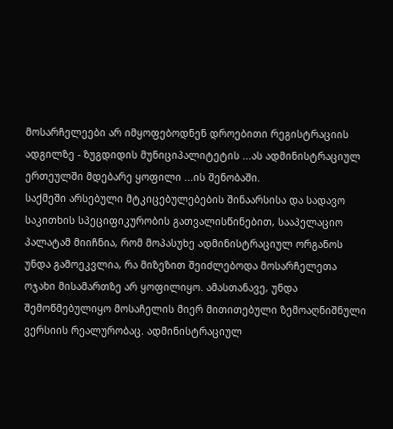მოსარჩელეები არ იმყოფებოდნენ დროებითი რეგისტრაციის ადგილზე - ზუგდიდის მუნიციპალიტეტის ...ას ადმინისტრაციულ ერთეულში მდებარე ყოფილი ...ის შენობაში.
საქმეში არსებული მტკიცებულებების შინაარსისა და სადავო საკითხის სპეციფიკურობის გათვალისწინებით, სააპელაციო პალატამ მიიჩნია, რომ მოპასუხე ადმინისტრაციულ ორგანოს უნდა გამოეკვლია, რა მიზეზით შეიძლებოდა მოსარჩელეთა ოჯახი მისამართზე არ ყოფილიყო. ამასთანავე, უნდა შემოწმებულიყო მოსაჩელის მიერ მითითებული ზემოაღნიშნული ვერსიის რეალურობაც. ადმინისტრაციულ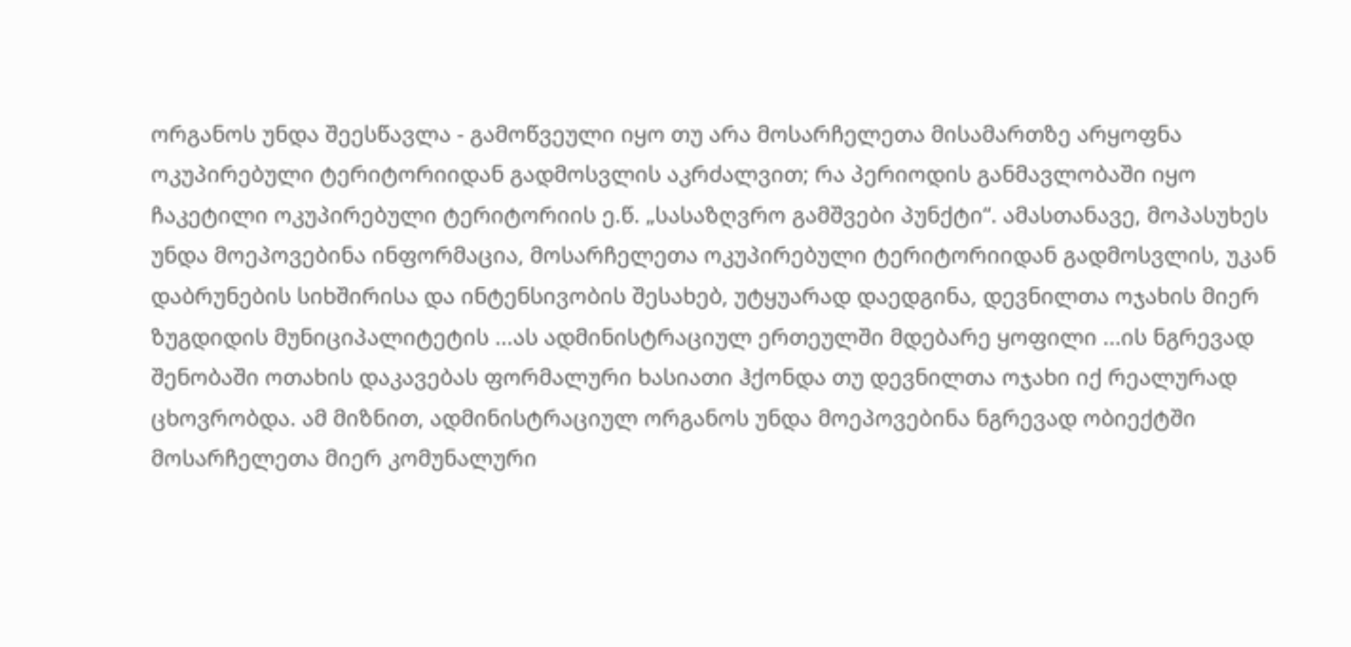ორგანოს უნდა შეესწავლა - გამოწვეული იყო თუ არა მოსარჩელეთა მისამართზე არყოფნა ოკუპირებული ტერიტორიიდან გადმოსვლის აკრძალვით; რა პერიოდის განმავლობაში იყო ჩაკეტილი ოკუპირებული ტერიტორიის ე.წ. „სასაზღვრო გამშვები პუნქტი“. ამასთანავე, მოპასუხეს უნდა მოეპოვებინა ინფორმაცია, მოსარჩელეთა ოკუპირებული ტერიტორიიდან გადმოსვლის, უკან დაბრუნების სიხშირისა და ინტენსივობის შესახებ, უტყუარად დაედგინა, დევნილთა ოჯახის მიერ ზუგდიდის მუნიციპალიტეტის ...ას ადმინისტრაციულ ერთეულში მდებარე ყოფილი ...ის ნგრევად შენობაში ოთახის დაკავებას ფორმალური ხასიათი ჰქონდა თუ დევნილთა ოჯახი იქ რეალურად ცხოვრობდა. ამ მიზნით, ადმინისტრაციულ ორგანოს უნდა მოეპოვებინა ნგრევად ობიექტში მოსარჩელეთა მიერ კომუნალური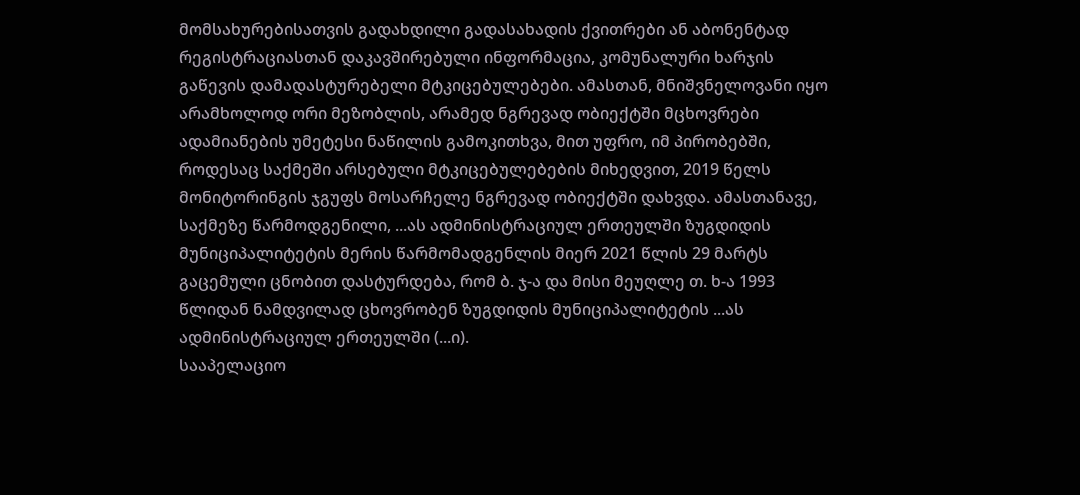მომსახურებისათვის გადახდილი გადასახადის ქვითრები ან აბონენტად რეგისტრაციასთან დაკავშირებული ინფორმაცია, კომუნალური ხარჯის გაწევის დამადასტურებელი მტკიცებულებები. ამასთან, მნიშვნელოვანი იყო არამხოლოდ ორი მეზობლის, არამედ ნგრევად ობიექტში მცხოვრები ადამიანების უმეტესი ნაწილის გამოკითხვა, მით უფრო, იმ პირობებში, როდესაც საქმეში არსებული მტკიცებულებების მიხედვით, 2019 წელს მონიტორინგის ჯგუფს მოსარჩელე ნგრევად ობიექტში დახვდა. ამასთანავე, საქმეზე წარმოდგენილი, ...ას ადმინისტრაციულ ერთეულში ზუგდიდის მუნიციპალიტეტის მერის წარმომადგენლის მიერ 2021 წლის 29 მარტს გაცემული ცნობით დასტურდება, რომ ბ. ჯ-ა და მისი მეუღლე თ. ხ-ა 1993 წლიდან ნამდვილად ცხოვრობენ ზუგდიდის მუნიციპალიტეტის ...ას ადმინისტრაციულ ერთეულში (...ი).
სააპელაციო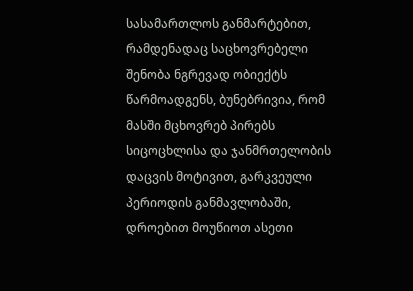სასამართლოს განმარტებით, რამდენადაც საცხოვრებელი შენობა ნგრევად ობიექტს წარმოადგენს, ბუნებრივია, რომ მასში მცხოვრებ პირებს სიცოცხლისა და ჯანმრთელობის დაცვის მოტივით, გარკვეული პერიოდის განმავლობაში, დროებით მოუწიოთ ასეთი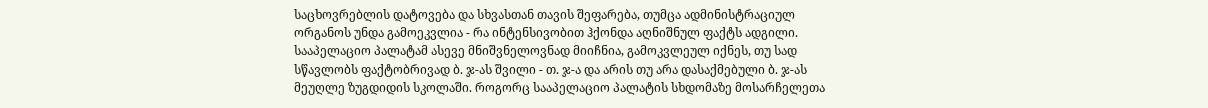საცხოვრებლის დატოვება და სხვასთან თავის შეფარება, თუმცა ადმინისტრაციულ ორგანოს უნდა გამოეკვლია - რა ინტენსივობით ჰქონდა აღნიშნულ ფაქტს ადგილი. სააპელაციო პალატამ ასევე მნიშვნელოვნად მიიჩნია, გამოკვლეულ იქნეს, თუ სად სწავლობს ფაქტობრივად ბ. ჯ-ას შვილი - თ. ჯ-ა და არის თუ არა დასაქმებული ბ. ჯ-ას მეუღლე ზუგდიდის სკოლაში. როგორც სააპელაციო პალატის სხდომაზე მოსარჩელეთა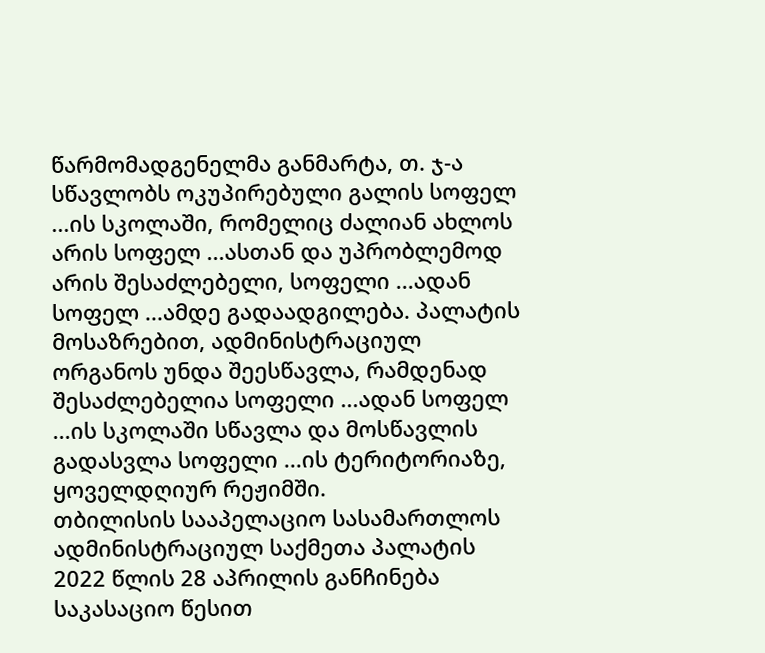წარმომადგენელმა განმარტა, თ. ჯ-ა სწავლობს ოკუპირებული გალის სოფელ ...ის სკოლაში, რომელიც ძალიან ახლოს არის სოფელ ...ასთან და უპრობლემოდ არის შესაძლებელი, სოფელი ...ადან სოფელ ...ამდე გადაადგილება. პალატის მოსაზრებით, ადმინისტრაციულ ორგანოს უნდა შეესწავლა, რამდენად შესაძლებელია სოფელი ...ადან სოფელ ...ის სკოლაში სწავლა და მოსწავლის გადასვლა სოფელი ...ის ტერიტორიაზე, ყოველდღიურ რეჟიმში.
თბილისის სააპელაციო სასამართლოს ადმინისტრაციულ საქმეთა პალატის 2022 წლის 28 აპრილის განჩინება საკასაციო წესით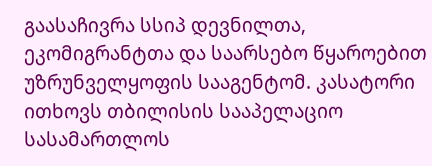გაასაჩივრა სსიპ დევნილთა, ეკომიგრანტთა და საარსებო წყაროებით უზრუნველყოფის სააგენტომ. კასატორი ითხოვს თბილისის სააპელაციო სასამართლოს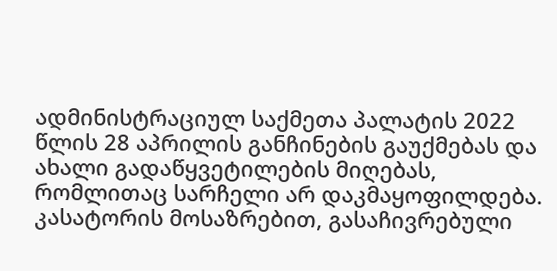ადმინისტრაციულ საქმეთა პალატის 2022 წლის 28 აპრილის განჩინების გაუქმებას და ახალი გადაწყვეტილების მიღებას, რომლითაც სარჩელი არ დაკმაყოფილდება.
კასატორის მოსაზრებით, გასაჩივრებული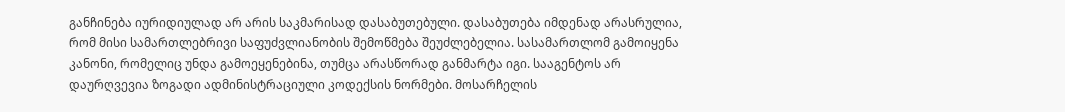განჩინება იურიდიულად არ არის საკმარისად დასაბუთებული. დასაბუთება იმდენად არასრულია, რომ მისი სამართლებრივი საფუძვლიანობის შემოწმება შეუძლებელია. სასამართლომ გამოიყენა კანონი, რომელიც უნდა გამოეყენებინა, თუმცა არასწორად განმარტა იგი. სააგენტოს არ დაურღვევია ზოგადი ადმინისტრაციული კოდექსის ნორმები. მოსარჩელის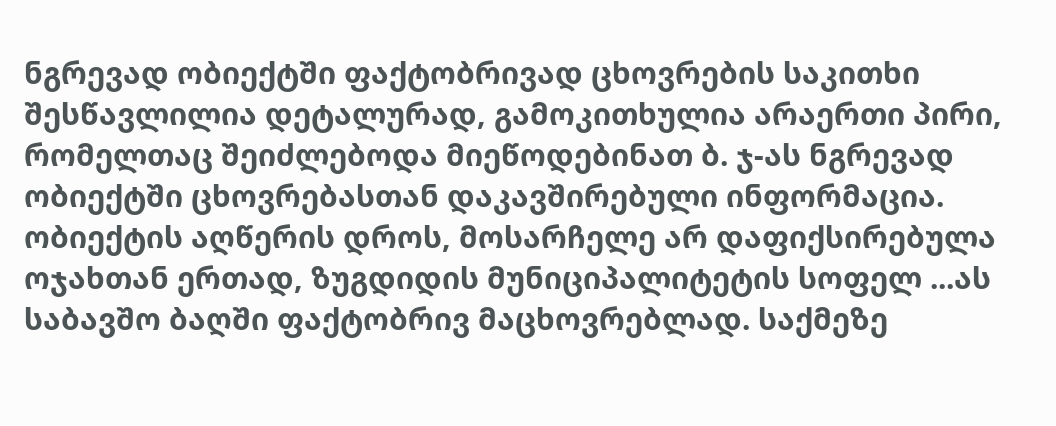ნგრევად ობიექტში ფაქტობრივად ცხოვრების საკითხი შესწავლილია დეტალურად, გამოკითხულია არაერთი პირი, რომელთაც შეიძლებოდა მიეწოდებინათ ბ. ჯ-ას ნგრევად ობიექტში ცხოვრებასთან დაკავშირებული ინფორმაცია. ობიექტის აღწერის დროს, მოსარჩელე არ დაფიქსირებულა ოჯახთან ერთად, ზუგდიდის მუნიციპალიტეტის სოფელ ...ას საბავშო ბაღში ფაქტობრივ მაცხოვრებლად. საქმეზე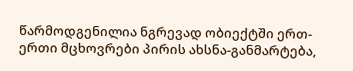წარმოდგენილია ნგრევად ობიექტში ერთ-ერთი მცხოვრები პირის ახსნა-განმარტება,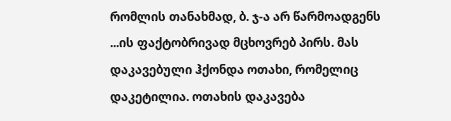რომლის თანახმად, ბ. ჯ-ა არ წარმოადგენს ...ის ფაქტობრივად მცხოვრებ პირს. მას დაკავებული ჰქონდა ოთახი, რომელიც დაკეტილია. ოთახის დაკავება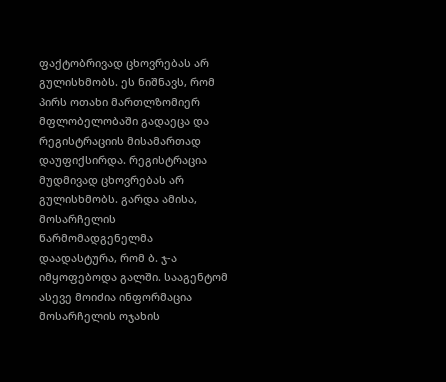ფაქტობრივად ცხოვრებას არ გულისხმობს. ეს ნიშნავს, რომ პირს ოთახი მართლზომიერ მფლობელობაში გადაეცა და რეგისტრაციის მისამართად დაუფიქსირდა. რეგისტრაცია მუდმივად ცხოვრებას არ გულისხმობს. გარდა ამისა, მოსარჩელის წარმომადგენელმა დაადასტურა, რომ ბ. ჯ-ა იმყოფებოდა გალში. სააგენტომ ასევე მოიძია ინფორმაცია მოსარჩელის ოჯახის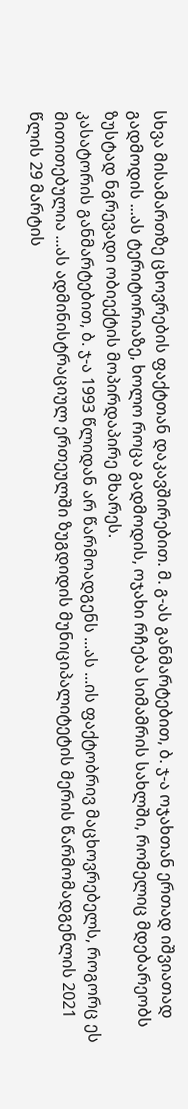სხვა მისამართზე ცხოვრების ფაქტთან დაკავშირებით. მ. გ-ას განმარტებით, ბ. ჯ-ა ოჯახთან ერთად იშვიათად გადმოდის ...ას ტერიტორიაზე, ხოლო როცა გადმოდის, ოჯახი რჩება სიმამრის სახლში, რომელიც მდებარეობს ზუსტად ნგრევადი ობიექტის მოპირდაპირე მხარეს.
კასატორის განმარტებით, ბ. ჯ-ა 1993 წლიდან არ წარმოადგენს ...ას ...ის ფაქტობრივ მაცხოვრებელს, როგორც ეს მითითებულია ...ას ადმინისტრაციულ ერთეულში ზუგდიდის მუნიციპალიტეტის მერის წარმომადგენლის 2021 წლის 29 მარტის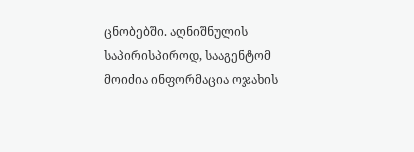ცნობებში. აღნიშნულის საპირისპიროდ, სააგენტომ მოიძია ინფორმაცია ოჯახის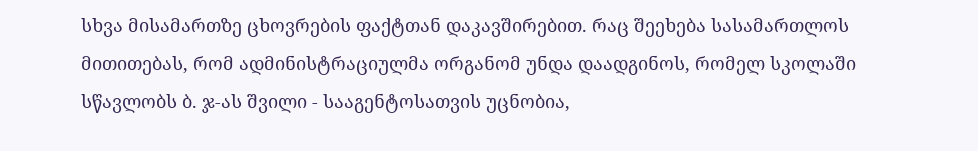სხვა მისამართზე ცხოვრების ფაქტთან დაკავშირებით. რაც შეეხება სასამართლოს მითითებას, რომ ადმინისტრაციულმა ორგანომ უნდა დაადგინოს, რომელ სკოლაში სწავლობს ბ. ჯ-ას შვილი - სააგენტოსათვის უცნობია,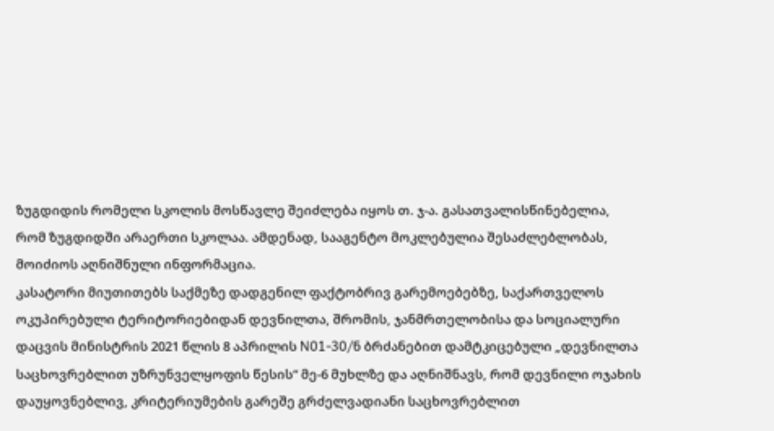ზუგდიდის რომელი სკოლის მოსწავლე შეიძლება იყოს თ. ჯ-ა. გასათვალისწინებელია, რომ ზუგდიდში არაერთი სკოლაა. ამდენად, სააგენტო მოკლებულია შესაძლებლობას, მოიძიოს აღნიშნული ინფორმაცია.
კასატორი მიუთითებს საქმეზე დადგენილ ფაქტობრივ გარემოებებზე, საქართველოს ოკუპირებული ტერიტორიებიდან დევნილთა, შრომის, ჯანმრთელობისა და სოციალური დაცვის მინისტრის 2021 წლის 8 აპრილის N01-30/ნ ბრძანებით დამტკიცებული „დევნილთა საცხოვრებლით უზრუნველყოფის წესის“ მე-6 მუხლზე და აღნიშნავს, რომ დევნილი ოჯახის დაუყოვნებლივ, კრიტერიუმების გარეშე გრძელვადიანი საცხოვრებლით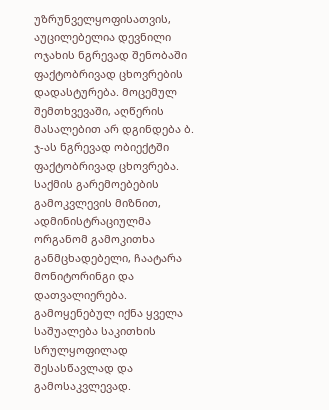უზრუნველყოფისათვის, აუცილებელია დევნილი ოჯახის ნგრევად შენობაში ფაქტობრივად ცხოვრების დადასტურება. მოცემულ შემთხვევაში, აღწერის მასალებით არ დგინდება ბ. ჯ-ას ნგრევად ობიექტში ფაქტობრივად ცხოვრება. საქმის გარემოებების გამოკვლევის მიზნით, ადმინისტრაციულმა ორგანომ გამოკითხა განმცხადებელი, ჩაატარა მონიტორინგი და დათვალიერება. გამოყენებულ იქნა ყველა საშუალება საკითხის სრულყოფილად შესასწავლად და გამოსაკვლევად.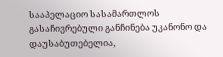სააპელაციო სასამართლოს გასაჩივრებული განჩინება უკანონო და დაუსაბუთებელია,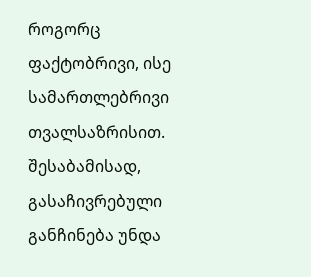როგორც ფაქტობრივი, ისე სამართლებრივი თვალსაზრისით. შესაბამისად, გასაჩივრებული განჩინება უნდა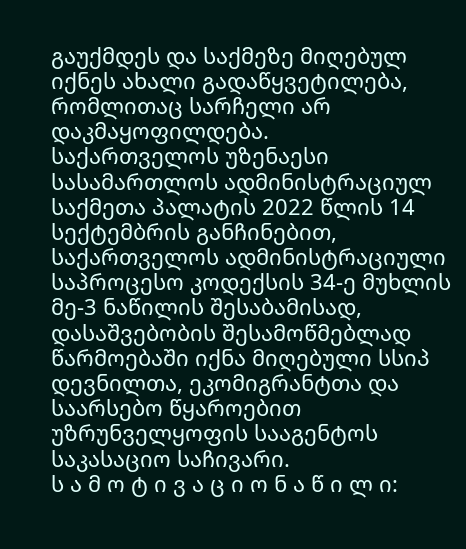გაუქმდეს და საქმეზე მიღებულ იქნეს ახალი გადაწყვეტილება, რომლითაც სარჩელი არ დაკმაყოფილდება.
საქართველოს უზენაესი სასამართლოს ადმინისტრაციულ საქმეთა პალატის 2022 წლის 14 სექტემბრის განჩინებით, საქართველოს ადმინისტრაციული საპროცესო კოდექსის 34-ე მუხლის მე-3 ნაწილის შესაბამისად, დასაშვებობის შესამოწმებლად წარმოებაში იქნა მიღებული სსიპ დევნილთა, ეკომიგრანტთა და საარსებო წყაროებით უზრუნველყოფის სააგენტოს საკასაციო საჩივარი.
ს ა მ ო ტ ი ვ ა ც ი ო ნ ა წ ი ლ ი: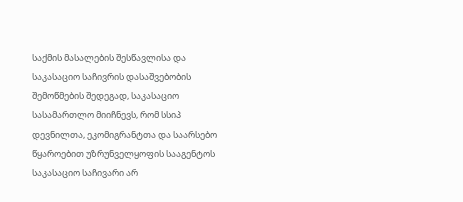საქმის მასალების შესწავლისა და საკასაციო საჩივრის დასაშვებობის შემოწმების შედეგად, საკასაციო სასამართლო მიიჩნევს, რომ სსიპ დევნილთა, ეკომიგრანტთა და საარსებო წყაროებით უზრუნველყოფის სააგენტოს საკასაციო საჩივარი არ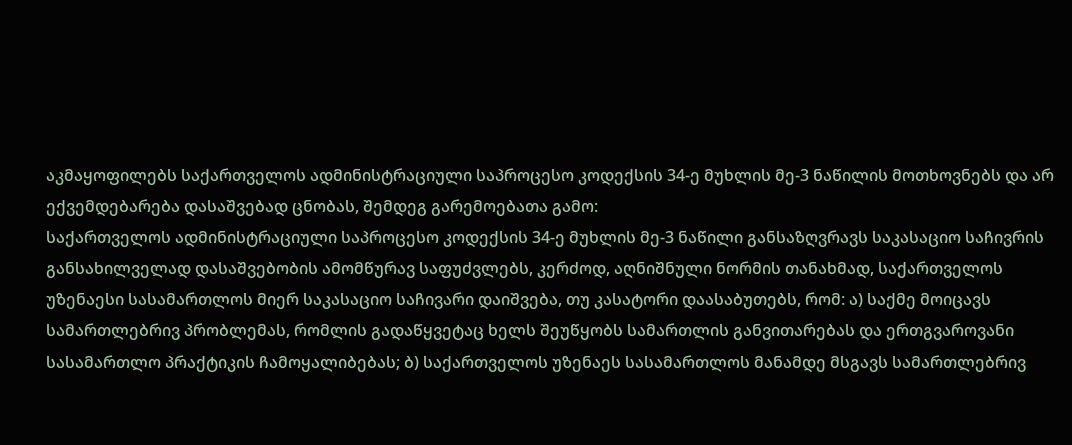აკმაყოფილებს საქართველოს ადმინისტრაციული საპროცესო კოდექსის 34-ე მუხლის მე-3 ნაწილის მოთხოვნებს და არ ექვემდებარება დასაშვებად ცნობას, შემდეგ გარემოებათა გამო:
საქართველოს ადმინისტრაციული საპროცესო კოდექსის 34-ე მუხლის მე-3 ნაწილი განსაზღვრავს საკასაციო საჩივრის განსახილველად დასაშვებობის ამომწურავ საფუძვლებს, კერძოდ, აღნიშნული ნორმის თანახმად, საქართველოს უზენაესი სასამართლოს მიერ საკასაციო საჩივარი დაიშვება, თუ კასატორი დაასაბუთებს, რომ: ა) საქმე მოიცავს სამართლებრივ პრობლემას, რომლის გადაწყვეტაც ხელს შეუწყობს სამართლის განვითარებას და ერთგვაროვანი სასამართლო პრაქტიკის ჩამოყალიბებას; ბ) საქართველოს უზენაეს სასამართლოს მანამდე მსგავს სამართლებრივ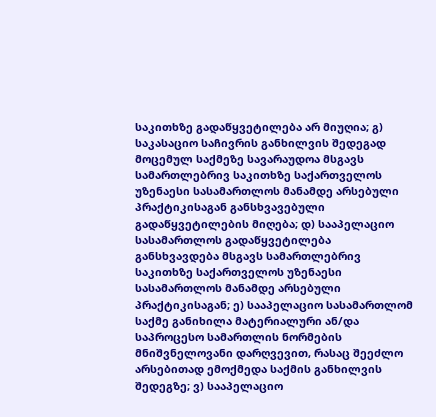საკითხზე გადაწყვეტილება არ მიუღია; გ) საკასაციო საჩივრის განხილვის შედეგად მოცემულ საქმეზე სავარაუდოა მსგავს სამართლებრივ საკითხზე საქართველოს უზენაესი სასამართლოს მანამდე არსებული პრაქტიკისაგან განსხვავებული გადაწყვეტილების მიღება; დ) სააპელაციო სასამართლოს გადაწყვეტილება განსხვავდება მსგავს სამართლებრივ საკითხზე საქართველოს უზენაესი სასამართლოს მანამდე არსებული პრაქტიკისაგან; ე) სააპელაციო სასამართლომ საქმე განიხილა მატერიალური ან/და საპროცესო სამართლის ნორმების მნიშვნელოვანი დარღვევით, რასაც შეეძლო არსებითად ემოქმედა საქმის განხილვის შედეგზე; ვ) სააპელაციო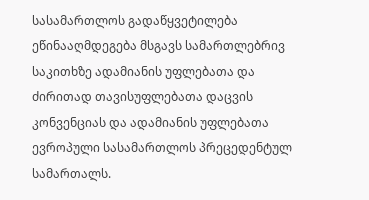სასამართლოს გადაწყვეტილება ეწინააღმდეგება მსგავს სამართლებრივ საკითხზე ადამიანის უფლებათა და ძირითად თავისუფლებათა დაცვის კონვენციას და ადამიანის უფლებათა ევროპული სასამართლოს პრეცედენტულ სამართალს.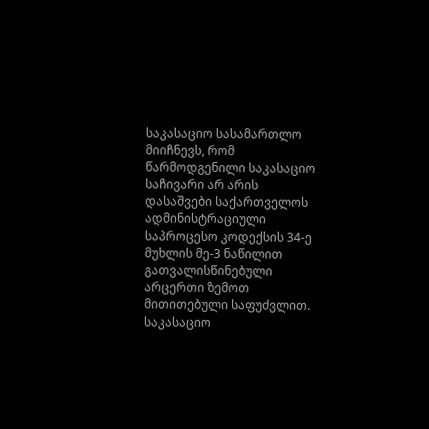საკასაციო სასამართლო მიიჩნევს, რომ წარმოდგენილი საკასაციო საჩივარი არ არის დასაშვები საქართველოს ადმინისტრაციული საპროცესო კოდექსის 34-ე მუხლის მე-3 ნაწილით გათვალისწინებული არცერთი ზემოთ მითითებული საფუძვლით.
საკასაციო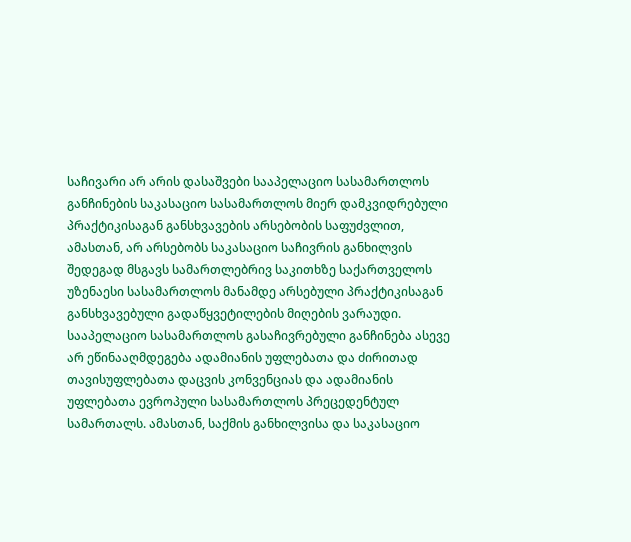საჩივარი არ არის დასაშვები სააპელაციო სასამართლოს განჩინების საკასაციო სასამართლოს მიერ დამკვიდრებული პრაქტიკისაგან განსხვავების არსებობის საფუძვლით, ამასთან, არ არსებობს საკასაციო საჩივრის განხილვის შედეგად მსგავს სამართლებრივ საკითხზე საქართველოს უზენაესი სასამართლოს მანამდე არსებული პრაქტიკისაგან განსხვავებული გადაწყვეტილების მიღების ვარაუდი. სააპელაციო სასამართლოს გასაჩივრებული განჩინება ასევე არ ეწინააღმდეგება ადამიანის უფლებათა და ძირითად თავისუფლებათა დაცვის კონვენციას და ადამიანის უფლებათა ევროპული სასამართლოს პრეცედენტულ სამართალს. ამასთან, საქმის განხილვისა და საკასაციო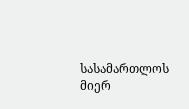სასამართლოს მიერ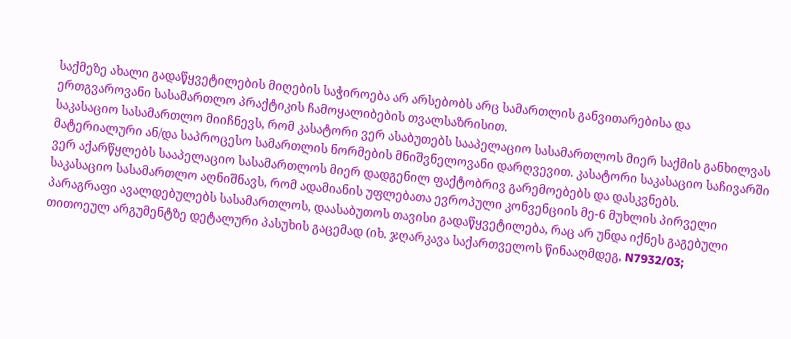საქმეზე ახალი გადაწყვეტილების მიღების საჭიროება არ არსებობს არც სამართლის განვითარებისა და ერთგვაროვანი სასამართლო პრაქტიკის ჩამოყალიბების თვალსაზრისით.
საკასაციო სასამართლო მიიჩნევს, რომ კასატორი ვერ ასაბუთებს სააპელაციო სასამართლოს მიერ საქმის განხილვას მატერიალური ან/და საპროცესო სამართლის ნორმების მნიშვნელოვანი დარღვევით. კასატორი საკასაციო საჩივარში ვერ აქარწყლებს სააპელაციო სასამართლოს მიერ დადგენილ ფაქტობრივ გარემოებებს და დასკვნებს.
საკასაციო სასამართლო აღნიშნავს, რომ ადამიანის უფლებათა ევროპული კონვენციის მე-6 მუხლის პირველი პარაგრაფი ავალდებულებს სასამართლოს, დაასაბუთოს თავისი გადაწყვეტილება, რაც არ უნდა იქნეს გაგებული თითოეულ არგუმენტზე დეტალური პასუხის გაცემად (იხ. ჯღარკავა საქართველოს წინააღმდეგ, N7932/03;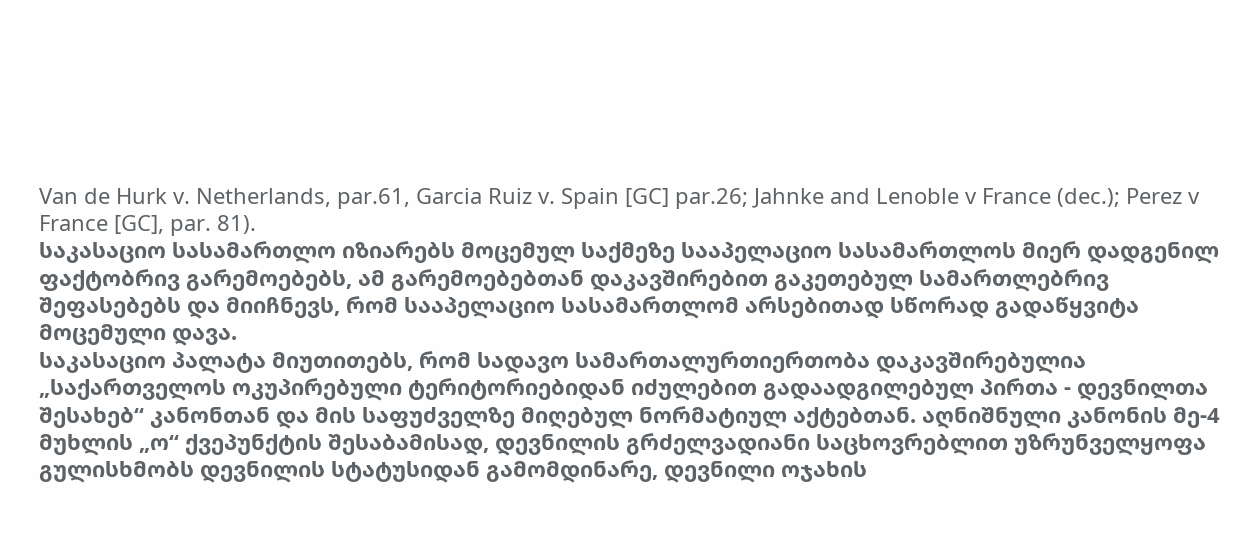Van de Hurk v. Netherlands, par.61, Garcia Ruiz v. Spain [GC] par.26; Jahnke and Lenoble v France (dec.); Perez v France [GC], par. 81).
საკასაციო სასამართლო იზიარებს მოცემულ საქმეზე სააპელაციო სასამართლოს მიერ დადგენილ ფაქტობრივ გარემოებებს, ამ გარემოებებთან დაკავშირებით გაკეთებულ სამართლებრივ შეფასებებს და მიიჩნევს, რომ სააპელაციო სასამართლომ არსებითად სწორად გადაწყვიტა მოცემული დავა.
საკასაციო პალატა მიუთითებს, რომ სადავო სამართალურთიერთობა დაკავშირებულია „საქართველოს ოკუპირებული ტერიტორიებიდან იძულებით გადაადგილებულ პირთა - დევნილთა შესახებ“ კანონთან და მის საფუძველზე მიღებულ ნორმატიულ აქტებთან. აღნიშნული კანონის მე-4 მუხლის „ო“ ქვეპუნქტის შესაბამისად, დევნილის გრძელვადიანი საცხოვრებლით უზრუნველყოფა გულისხმობს დევნილის სტატუსიდან გამომდინარე, დევნილი ოჯახის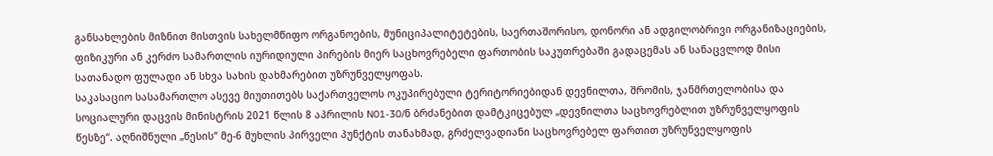განსახლების მიზნით მისთვის სახელმწიფო ორგანოების, მუნიციპალიტეტების, საერთაშორისო, დონორი ან ადგილობრივი ორგანიზაციების, ფიზიკური ან კერძო სამართლის იურიდიული პირების მიერ საცხოვრებელი ფართობის საკუთრებაში გადაცემას ან სანაცვლოდ მისი სათანადო ფულადი ან სხვა სახის დახმარებით უზრუნველყოფას.
საკასაციო სასამართლო ასევე მიუთითებს საქართველოს ოკუპირებული ტერიტორიებიდან დევნილთა, შრომის, ჯანმრთელობისა და სოციალური დაცვის მინისტრის 2021 წლის 8 აპრილის N01-30/ნ ბრძანებით დამტკიცებულ „დევნილთა საცხოვრებლით უზრუნველყოფის წესზე“. აღნიშნული „წესის“ მე-6 მუხლის პირველი პუნქტის თანახმად, გრძელვადიანი საცხოვრებელ ფართით უზრუნველყოფის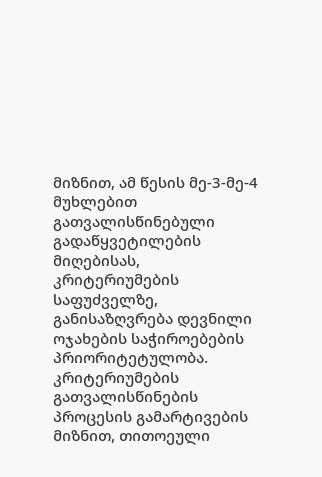მიზნით, ამ წესის მე-3-მე-4 მუხლებით გათვალისწინებული გადაწყვეტილების მიღებისას, კრიტერიუმების საფუძველზე, განისაზღვრება დევნილი ოჯახების საჭიროებების პრიორიტეტულობა. კრიტერიუმების გათვალისწინების პროცესის გამარტივების მიზნით, თითოეული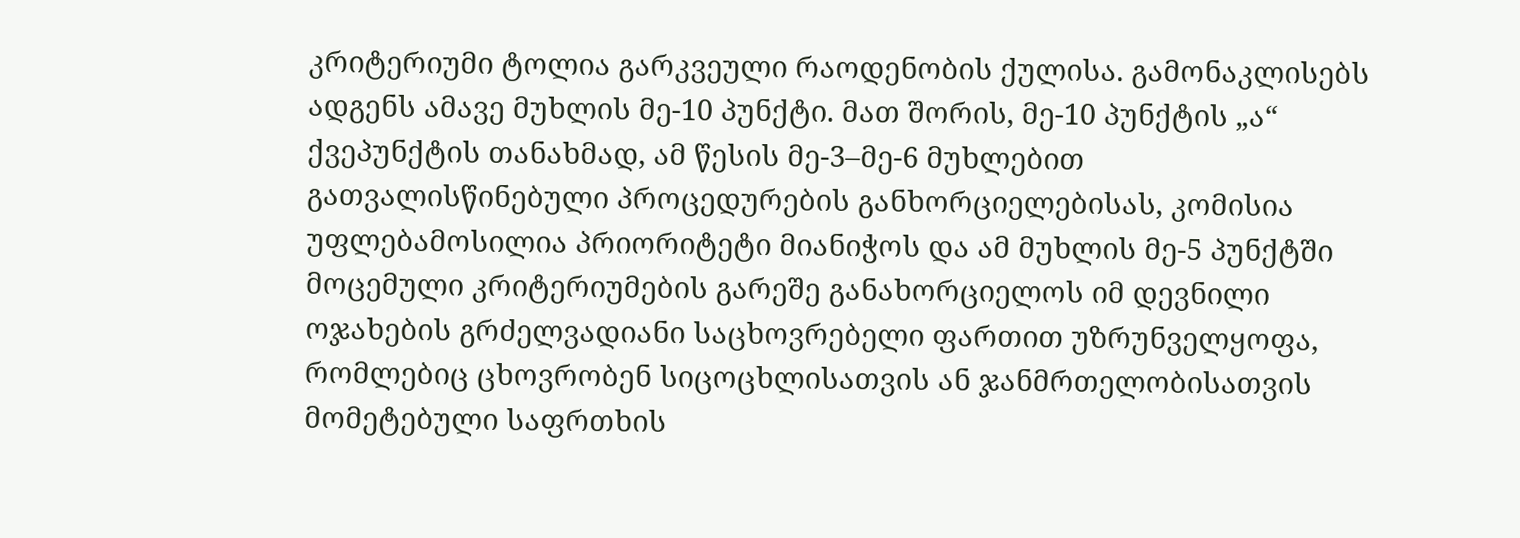კრიტერიუმი ტოლია გარკვეული რაოდენობის ქულისა. გამონაკლისებს ადგენს ამავე მუხლის მე-10 პუნქტი. მათ შორის, მე-10 პუნქტის „ა“ ქვეპუნქტის თანახმად, ამ წესის მე-3–მე-6 მუხლებით გათვალისწინებული პროცედურების განხორციელებისას, კომისია უფლებამოსილია პრიორიტეტი მიანიჭოს და ამ მუხლის მე-5 პუნქტში მოცემული კრიტერიუმების გარეშე განახორციელოს იმ დევნილი ოჯახების გრძელვადიანი საცხოვრებელი ფართით უზრუნველყოფა, რომლებიც ცხოვრობენ სიცოცხლისათვის ან ჯანმრთელობისათვის მომეტებული საფრთხის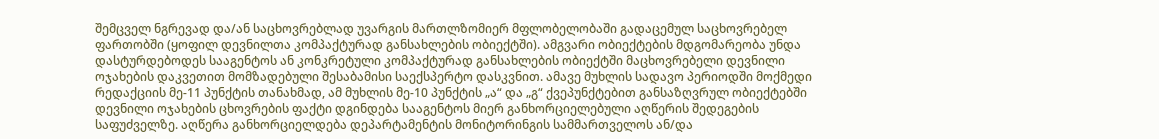შემცველ ნგრევად და/ან საცხოვრებლად უვარგის მართლზომიერ მფლობელობაში გადაცემულ საცხოვრებელ ფართობში (ყოფილ დევნილთა კომპაქტურად განსახლების ობიექტში). ამგვარი ობიექტების მდგომარეობა უნდა დასტურდებოდეს სააგენტოს ან კონკრეტული კომპაქტურად განსახლების ობიექტში მაცხოვრებელი დევნილი ოჯახების დაკვეთით მომზადებული შესაბამისი საექსპერტო დასკვნით. ამავე მუხლის სადავო პერიოდში მოქმედი რედაქციის მე-11 პუნქტის თანახმად, ამ მუხლის მე-10 პუნქტის „ა“ და „გ“ ქვეპუნქტებით განსაზღვრულ ობიექტებში დევნილი ოჯახების ცხოვრების ფაქტი დგინდება სააგენტოს მიერ განხორციელებული აღწერის შედეგების საფუძველზე. აღწერა განხორციელდება დეპარტამენტის მონიტორინგის სამმართველოს ან/და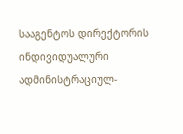სააგენტოს დირექტორის ინდივიდუალური ადმინისტრაციულ-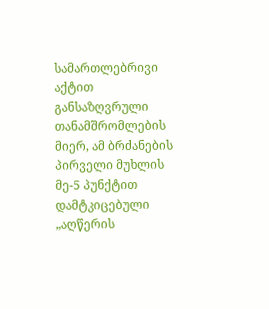სამართლებრივი აქტით განსაზღვრული თანამშრომლების მიერ, ამ ბრძანების პირველი მუხლის მე-5 პუნქტით დამტკიცებული „აღწერის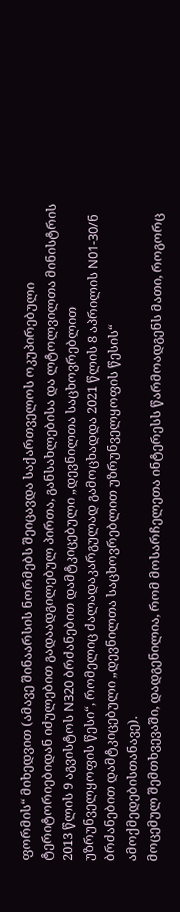ფორმის“ მიხედვით (ამავე შინაარსის ნორმებს შეიცავდა საქართველოს ოკუპირებული ტერიტორიებიდან იძულებით გადაადგილებულ პირთა, განსახლებისა და ლტოლვილთა მინისტრის 2013 წლის 9 აგვისტოს N320 ბრძანებით დამტკიცებული „დევნილთა საცხოვრებლით უზრუნველყოფის წესი“, რომელიც ძალადაკარგულად გამოცხადდა 2021 წლის 8 აპრილის N01-30/ნ ბრძანებით დამტკიცებული „დევნილთა საცხოვრებლით უზრუნველყოფის წესის“ ამოქმედებისთანავე).
მოცემულ შემთხვევაში, დადგენილია, რომ მოსარჩელეთა ინტერესს წარმოადგენს მათი, როგორც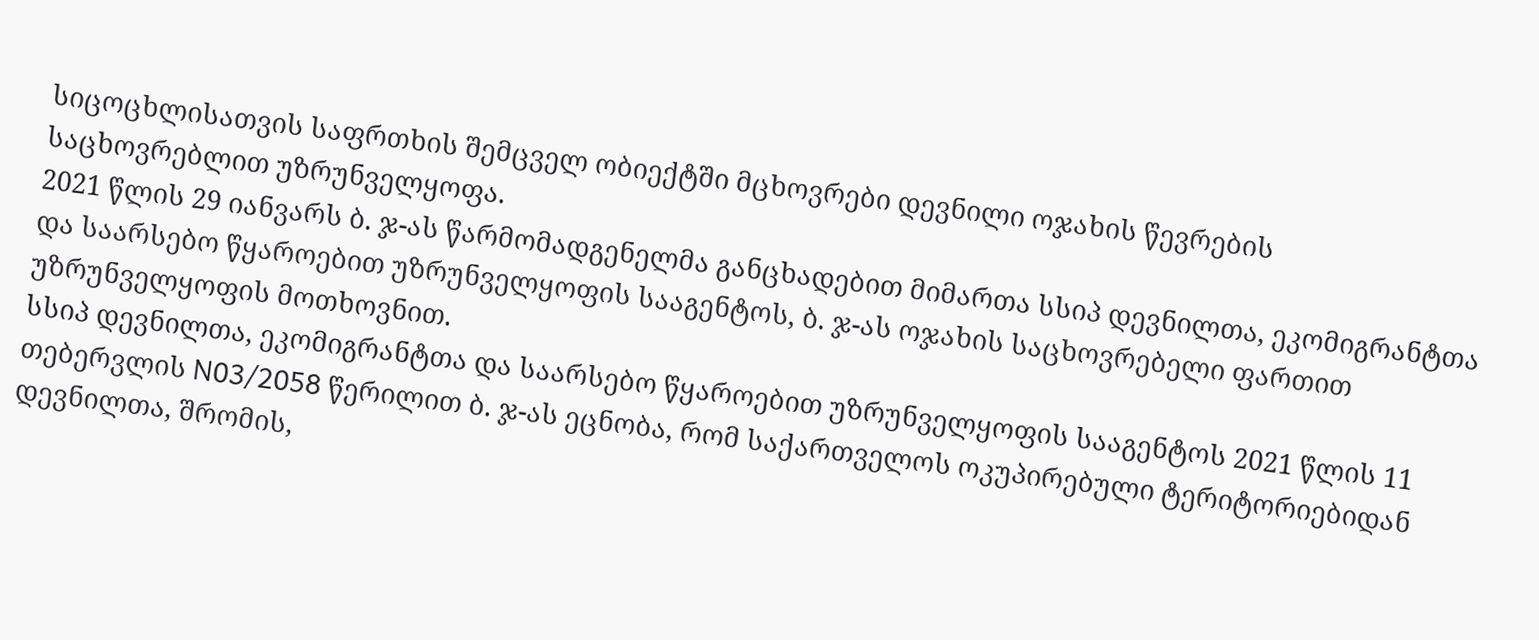სიცოცხლისათვის საფრთხის შემცველ ობიექტში მცხოვრები დევნილი ოჯახის წევრების საცხოვრებლით უზრუნველყოფა.
2021 წლის 29 იანვარს ბ. ჯ-ას წარმომადგენელმა განცხადებით მიმართა სსიპ დევნილთა, ეკომიგრანტთა და საარსებო წყაროებით უზრუნველყოფის სააგენტოს, ბ. ჯ-ას ოჯახის საცხოვრებელი ფართით უზრუნველყოფის მოთხოვნით.
სსიპ დევნილთა, ეკომიგრანტთა და საარსებო წყაროებით უზრუნველყოფის სააგენტოს 2021 წლის 11 თებერვლის N03/2058 წერილით ბ. ჯ-ას ეცნობა, რომ საქართველოს ოკუპირებული ტერიტორიებიდან დევნილთა, შრომის,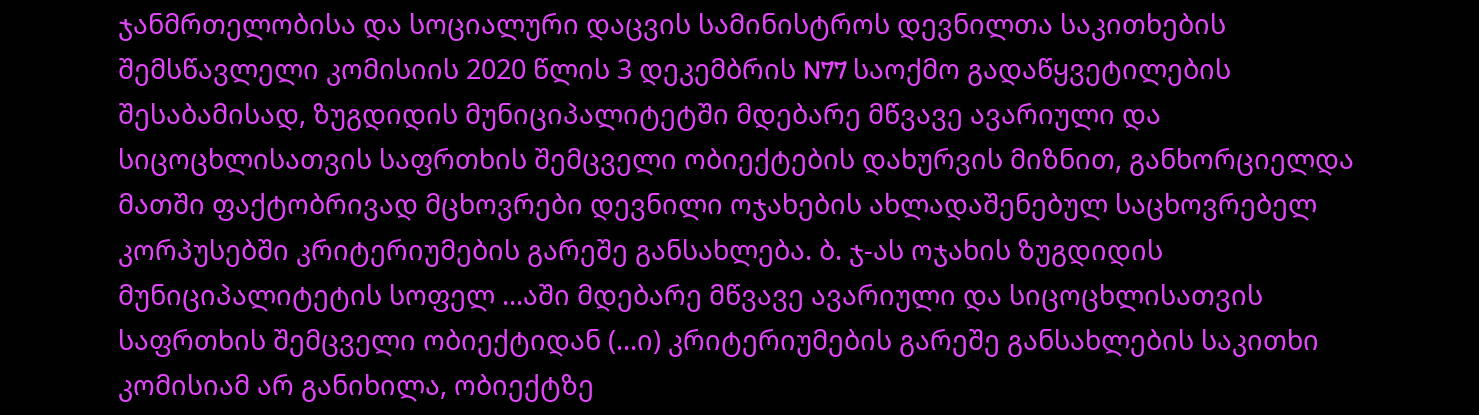ჯანმრთელობისა და სოციალური დაცვის სამინისტროს დევნილთა საკითხების შემსწავლელი კომისიის 2020 წლის 3 დეკემბრის N77 საოქმო გადაწყვეტილების შესაბამისად, ზუგდიდის მუნიციპალიტეტში მდებარე მწვავე ავარიული და სიცოცხლისათვის საფრთხის შემცველი ობიექტების დახურვის მიზნით, განხორციელდა მათში ფაქტობრივად მცხოვრები დევნილი ოჯახების ახლადაშენებულ საცხოვრებელ კორპუსებში კრიტერიუმების გარეშე განსახლება. ბ. ჯ-ას ოჯახის ზუგდიდის მუნიციპალიტეტის სოფელ ...აში მდებარე მწვავე ავარიული და სიცოცხლისათვის საფრთხის შემცველი ობიექტიდან (...ი) კრიტერიუმების გარეშე განსახლების საკითხი კომისიამ არ განიხილა, ობიექტზე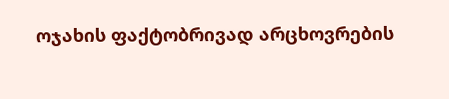ოჯახის ფაქტობრივად არცხოვრების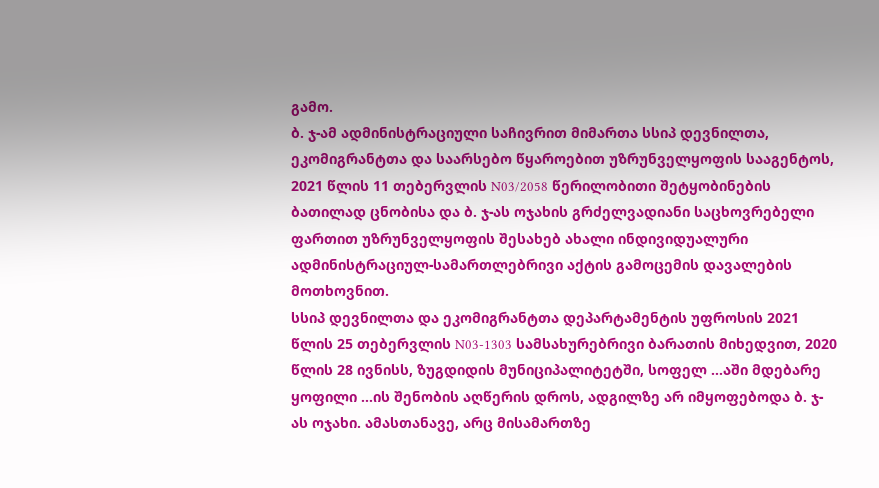გამო.
ბ. ჯ-ამ ადმინისტრაციული საჩივრით მიმართა სსიპ დევნილთა, ეკომიგრანტთა და საარსებო წყაროებით უზრუნველყოფის სააგენტოს, 2021 წლის 11 თებერვლის N03/2058 წერილობითი შეტყობინების ბათილად ცნობისა და ბ. ჯ-ას ოჯახის გრძელვადიანი საცხოვრებელი ფართით უზრუნველყოფის შესახებ ახალი ინდივიდუალური ადმინისტრაციულ-სამართლებრივი აქტის გამოცემის დავალების მოთხოვნით.
სსიპ დევნილთა და ეკომიგრანტთა დეპარტამენტის უფროსის 2021 წლის 25 თებერვლის N03-1303 სამსახურებრივი ბარათის მიხედვით, 2020 წლის 28 ივნისს, ზუგდიდის მუნიციპალიტეტში, სოფელ ...აში მდებარე ყოფილი ...ის შენობის აღწერის დროს, ადგილზე არ იმყოფებოდა ბ. ჯ-ას ოჯახი. ამასთანავე, არც მისამართზე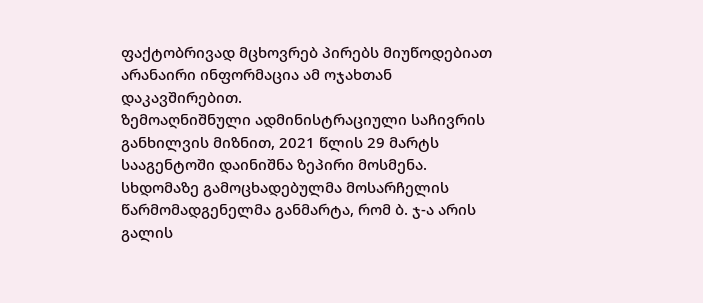ფაქტობრივად მცხოვრებ პირებს მიუწოდებიათ არანაირი ინფორმაცია ამ ოჯახთან დაკავშირებით.
ზემოაღნიშნული ადმინისტრაციული საჩივრის განხილვის მიზნით, 2021 წლის 29 მარტს სააგენტოში დაინიშნა ზეპირი მოსმენა. სხდომაზე გამოცხადებულმა მოსარჩელის წარმომადგენელმა განმარტა, რომ ბ. ჯ-ა არის გალის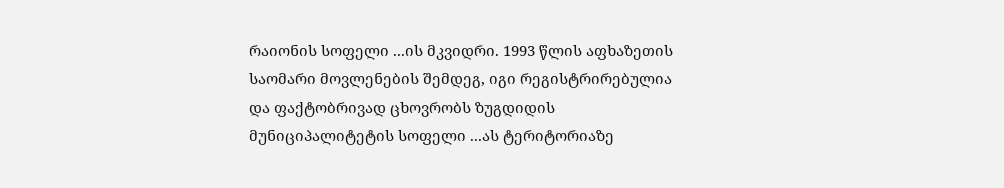რაიონის სოფელი ...ის მკვიდრი. 1993 წლის აფხაზეთის საომარი მოვლენების შემდეგ, იგი რეგისტრირებულია და ფაქტობრივად ცხოვრობს ზუგდიდის მუნიციპალიტეტის სოფელი ...ას ტერიტორიაზე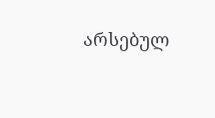არსებულ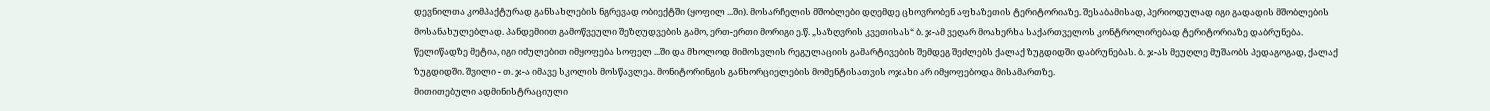დევნილთა კომპაქტურად განსახლების ნგრევად ობიექტში (ყოფილ ...ში). მოსარჩელის მშობლები დღემდე ცხოვრობენ აფხაზეთის ტერიტორიაზე. შესაბამისად, პერიოდულად იგი გადადის მშობლების მოსანახულებლად. პანდემიით გამოწვეული შეზღუდვების გამო, ერთ-ერთი მორიგი ე.წ. „საზღვრის კვეთისას“ ბ. ჯ-ამ ვეღარ მოახერხა საქართველოს კონტროლირებად ტერიტორიაზე დაბრუნება. წელიწადზე მეტია, იგი იძულებით იმყოფება სოფელ ...ში და მხოლოდ მიმოსვლის რეგულაციის გამარტივების შემდეგ შეძლებს ქალაქ ზუგდიდში დაბრუნებას. ბ. ჯ-ას მეუღლე მუშაობს პედაგოგად, ქალაქ ზუგდიდში. შვილი - თ. ჯ-ა იმავე სკოლის მოსწავლეა. მონიტორინგის განხორციელების მომენტისათვის ოჯახი არ იმყოფებოდა მისამართზე.
მითითებული ადმინისტრაციული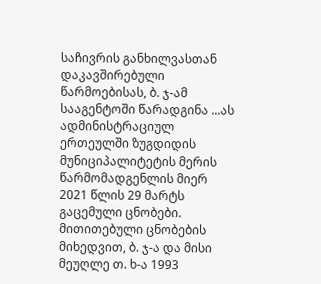საჩივრის განხილვასთან დაკავშირებული წარმოებისას, ბ. ჯ-ამ სააგენტოში წარადგინა ...ას ადმინისტრაციულ ერთეულში ზუგდიდის მუნიციპალიტეტის მერის წარმომადგენლის მიერ 2021 წლის 29 მარტს გაცემული ცნობები. მითითებული ცნობების მიხედვით, ბ. ჯ-ა და მისი მეუღლე თ. ხ-ა 1993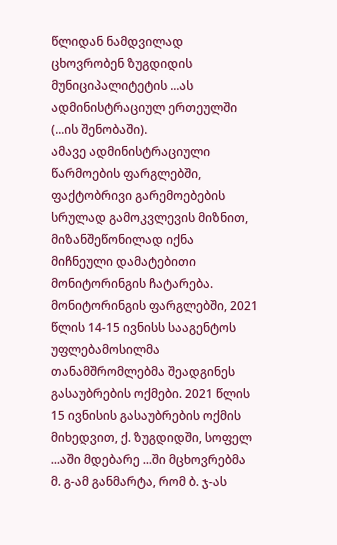წლიდან ნამდვილად ცხოვრობენ ზუგდიდის მუნიციპალიტეტის ...ას ადმინისტრაციულ ერთეულში (...ის შენობაში).
ამავე ადმინისტრაციული წარმოების ფარგლებში, ფაქტობრივი გარემოებების სრულად გამოკვლევის მიზნით, მიზანშეწონილად იქნა მიჩნეული დამატებითი მონიტორინგის ჩატარება. მონიტორინგის ფარგლებში, 2021 წლის 14-15 ივნისს სააგენტოს უფლებამოსილმა თანამშრომლებმა შეადგინეს გასაუბრების ოქმები. 2021 წლის 15 ივნისის გასაუბრების ოქმის მიხედვით, ქ. ზუგდიდში, სოფელ ...აში მდებარე ...ში მცხოვრებმა მ. გ-ამ განმარტა, რომ ბ. ჯ-ას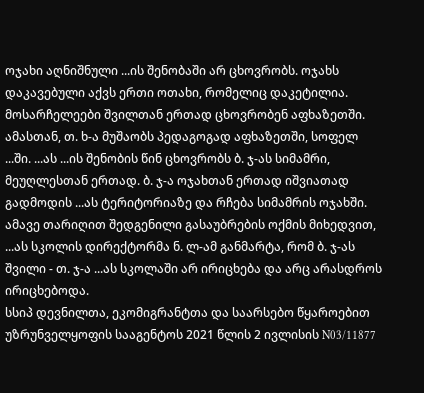ოჯახი აღნიშნული ...ის შენობაში არ ცხოვრობს. ოჯახს დაკავებული აქვს ერთი ოთახი, რომელიც დაკეტილია. მოსარჩელეები შვილთან ერთად ცხოვრობენ აფხაზეთში. ამასთან, თ. ხ-ა მუშაობს პედაგოგად აფხაზეთში, სოფელ ...ში. ...ას ...ის შენობის წინ ცხოვრობს ბ. ჯ-ას სიმამრი, მეუღლესთან ერთად. ბ. ჯ-ა ოჯახთან ერთად იშვიათად გადმოდის ...ას ტერიტორიაზე და რჩება სიმამრის ოჯახში. ამავე თარიღით შედგენილი გასაუბრების ოქმის მიხედვით, ...ას სკოლის დირექტორმა ნ. ლ-ამ განმარტა, რომ ბ. ჯ-ას შვილი - თ. ჯ-ა ...ას სკოლაში არ ირიცხება და არც არასდროს ირიცხებოდა.
სსიპ დევნილთა, ეკომიგრანტთა და საარსებო წყაროებით უზრუნველყოფის სააგენტოს 2021 წლის 2 ივლისის N03/11877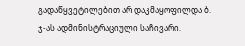გადაწყვეტილებით არ დაკმაყოფილდა ბ. ჯ-ას ადმინისტრაციული საჩივარი.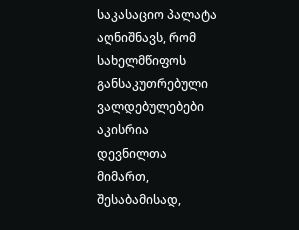საკასაციო პალატა აღნიშნავს, რომ სახელმწიფოს განსაკუთრებული ვალდებულებები აკისრია დევნილთა მიმართ, შესაბამისად,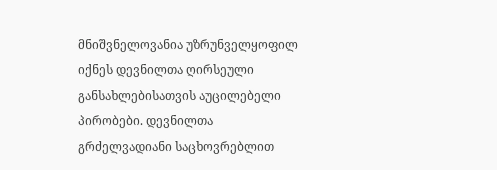მნიშვნელოვანია უზრუნველყოფილ იქნეს დევნილთა ღირსეული განსახლებისათვის აუცილებელი პირობები. დევნილთა გრძელვადიანი საცხოვრებლით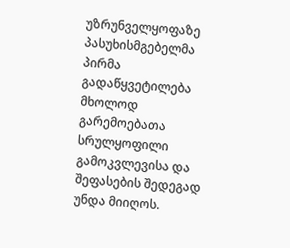უზრუნველყოფაზე პასუხისმგებელმა პირმა გადაწყვეტილება მხოლოდ გარემოებათა სრულყოფილი გამოკვლევისა და შეფასების შედეგად უნდა მიიღოს.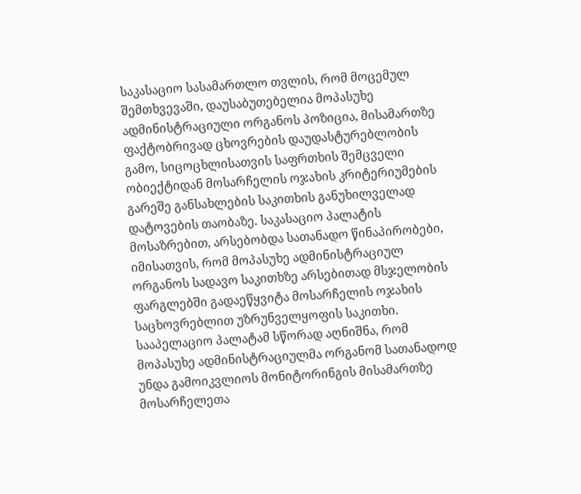საკასაციო სასამართლო თვლის, რომ მოცემულ შემთხვევაში, დაუსაბუთებელია მოპასუხე ადმინისტრაციული ორგანოს პოზიცია, მისამართზე ფაქტობრივად ცხოვრების დაუდასტურებლობის გამო, სიცოცხლისათვის საფრთხის შემცველი ობიექტიდან მოსარჩელის ოჯახის კრიტერიუმების გარეშე განსახლების საკითხის განუხილველად დატოვების თაობაზე. საკასაციო პალატის მოსაზრებით, არსებობდა სათანადო წინაპირობები, იმისათვის, რომ მოპასუხე ადმინისტრაციულ ორგანოს სადავო საკითხზე არსებითად მსჯელობის ფარგლებში გადაეწყვიტა მოსარჩელის ოჯახის საცხოვრებლით უზრუნველყოფის საკითხი. სააპელაციო პალატამ სწორად აღნიშნა, რომ მოპასუხე ადმინისტრაციულმა ორგანომ სათანადოდ უნდა გამოიკვლიოს მონიტორინგის მისამართზე მოსარჩელეთა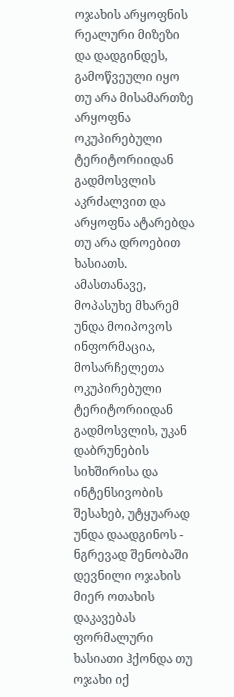ოჯახის არყოფნის რეალური მიზეზი და დადგინდეს, გამოწვეული იყო თუ არა მისამართზე არყოფნა ოკუპირებული ტერიტორიიდან გადმოსვლის აკრძალვით და არყოფნა ატარებდა თუ არა დროებით ხასიათს. ამასთანავე, მოპასუხე მხარემ უნდა მოიპოვოს ინფორმაცია, მოსარჩელეთა ოკუპირებული ტერიტორიიდან გადმოსვლის, უკან დაბრუნების სიხშირისა და ინტენსივობის შესახებ, უტყუარად უნდა დაადგინოს - ნგრევად შენობაში დევნილი ოჯახის მიერ ოთახის დაკავებას ფორმალური ხასიათი ჰქონდა თუ ოჯახი იქ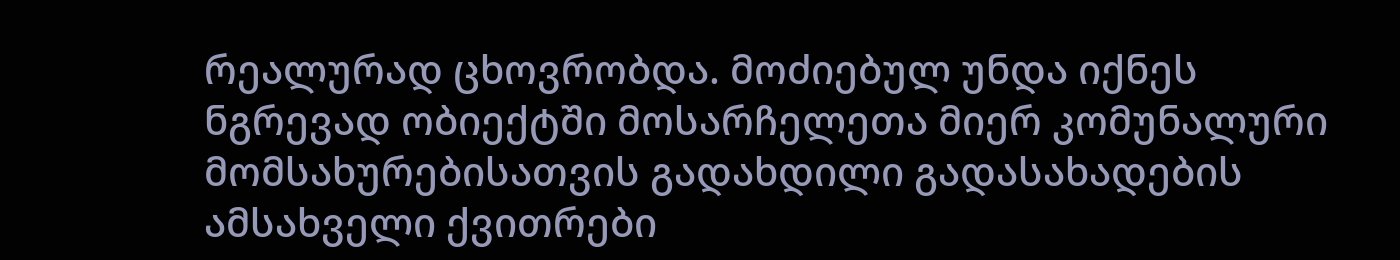რეალურად ცხოვრობდა. მოძიებულ უნდა იქნეს ნგრევად ობიექტში მოსარჩელეთა მიერ კომუნალური მომსახურებისათვის გადახდილი გადასახადების ამსახველი ქვითრები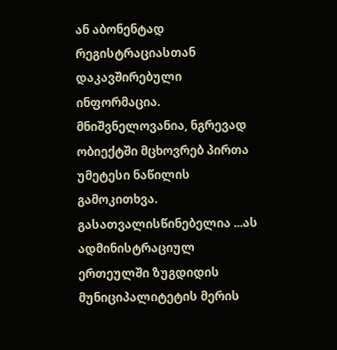ან აბონენტად რეგისტრაციასთან დაკავშირებული ინფორმაცია. მნიშვნელოვანია, ნგრევად ობიექტში მცხოვრებ პირთა უმეტესი ნაწილის გამოკითხვა. გასათვალისწინებელია ...ას ადმინისტრაციულ ერთეულში ზუგდიდის მუნიციპალიტეტის მერის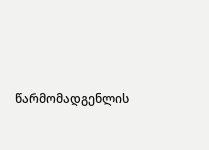წარმომადგენლის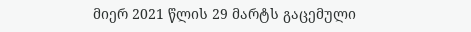მიერ 2021 წლის 29 მარტს გაცემული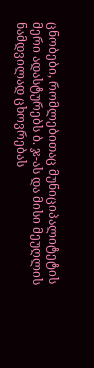ცნობები, რომლებითაც მუნიციპალიტეტის მერი ადასტურებს ბ. ჯ-ას და მისი მეუღლის ნამდვილად ცხოვრებას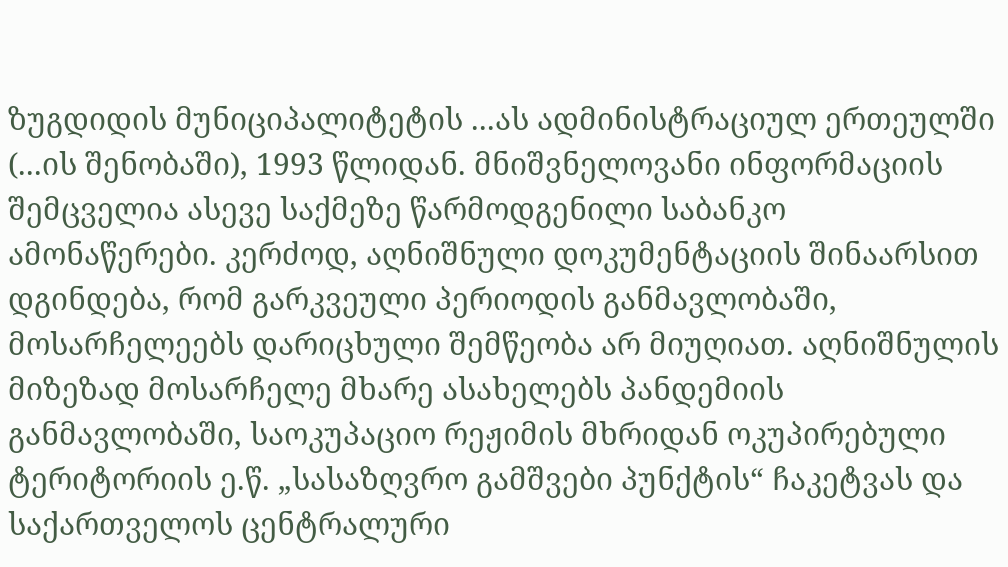ზუგდიდის მუნიციპალიტეტის ...ას ადმინისტრაციულ ერთეულში (...ის შენობაში), 1993 წლიდან. მნიშვნელოვანი ინფორმაციის შემცველია ასევე საქმეზე წარმოდგენილი საბანკო ამონაწერები. კერძოდ, აღნიშნული დოკუმენტაციის შინაარსით დგინდება, რომ გარკვეული პერიოდის განმავლობაში, მოსარჩელეებს დარიცხული შემწეობა არ მიუღიათ. აღნიშნულის მიზეზად მოსარჩელე მხარე ასახელებს პანდემიის განმავლობაში, საოკუპაციო რეჟიმის მხრიდან ოკუპირებული ტერიტორიის ე.წ. „სასაზღვრო გამშვები პუნქტის“ ჩაკეტვას და საქართველოს ცენტრალური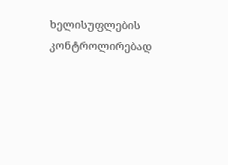ხელისუფლების კონტროლირებად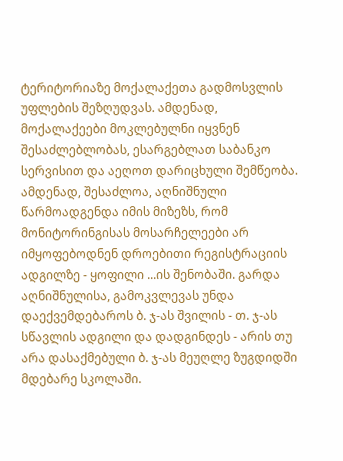ტერიტორიაზე მოქალაქეთა გადმოსვლის უფლების შეზღუდვას. ამდენად, მოქალაქეები მოკლებულნი იყვნენ შესაძლებლობას, ესარგებლათ საბანკო სერვისით და აეღოთ დარიცხული შემწეობა. ამდენად, შესაძლოა, აღნიშნული წარმოადგენდა იმის მიზეზს, რომ მონიტორინგისას მოსარჩელეები არ იმყოფებოდნენ დროებითი რეგისტრაციის ადგილზე - ყოფილი ...ის შენობაში. გარდა აღნიშნულისა, გამოკვლევას უნდა დაექვემდებაროს ბ. ჯ-ას შვილის - თ. ჯ-ას სწავლის ადგილი და დადგინდეს - არის თუ არა დასაქმებული ბ. ჯ-ას მეუღლე ზუგდიდში მდებარე სკოლაში.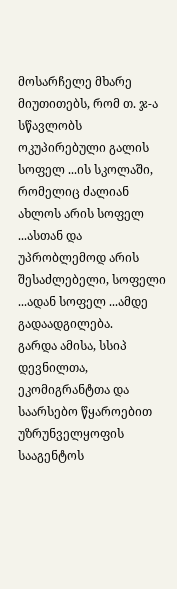მოსარჩელე მხარე მიუთითებს, რომ თ. ჯ-ა სწავლობს ოკუპირებული გალის სოფელ ...ის სკოლაში, რომელიც ძალიან ახლოს არის სოფელ ...ასთან და უპრობლემოდ არის შესაძლებელი, სოფელი ...ადან სოფელ ...ამდე გადაადგილება.
გარდა ამისა, სსიპ დევნილთა, ეკომიგრანტთა და საარსებო წყაროებით უზრუნველყოფის სააგენტოს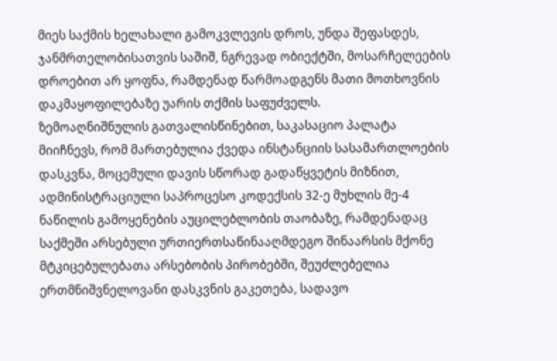მიეს საქმის ხელახალი გამოკვლევის დროს, უნდა შეფასდეს, ჯანმრთელობისათვის საშიშ, ნგრევად ობიექტში, მოსარჩელეების დროებით არ ყოფნა, რამდენად წარმოადგენს მათი მოთხოვნის დაკმაყოფილებაზე უარის თქმის საფუძველს.
ზემოაღნიშნულის გათვალისწინებით, საკასაციო პალატა მიიჩნევს, რომ მართებულია ქვედა ინსტანციის სასამართლოების დასკვნა, მოცემული დავის სწორად გადაწყვეტის მიზნით, ადმინისტრაციული საპროცესო კოდექსის 32-ე მუხლის მე-4 ნაწილის გამოყენების აუცილებლობის თაობაზე, რამდენადაც საქმეში არსებული ურთიერთსაწინააღმდეგო შინაარსის მქონე მტკიცებულებათა არსებობის პირობებში, შეუძლებელია ერთმნიშვნელოვანი დასკვნის გაკეთება, სადავო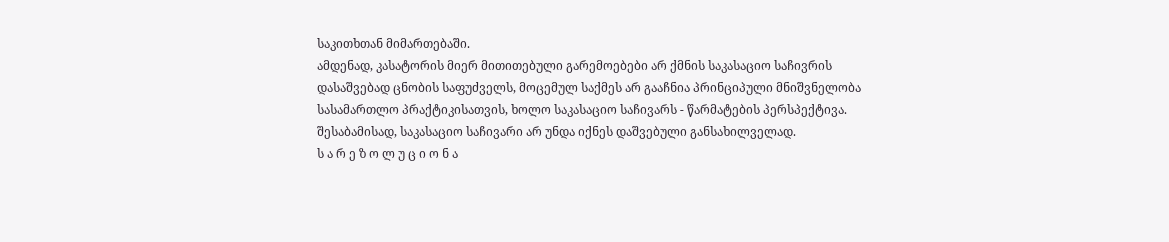საკითხთან მიმართებაში.
ამდენად, კასატორის მიერ მითითებული გარემოებები არ ქმნის საკასაციო საჩივრის დასაშვებად ცნობის საფუძველს, მოცემულ საქმეს არ გააჩნია პრინციპული მნიშვნელობა სასამართლო პრაქტიკისათვის, ხოლო საკასაციო საჩივარს - წარმატების პერსპექტივა. შესაბამისად, საკასაციო საჩივარი არ უნდა იქნეს დაშვებული განსახილველად.
ს ა რ ე ზ ო ლ უ ც ი ო ნ ა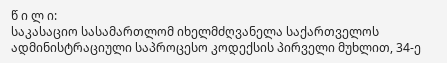წ ი ლ ი:
საკასაციო სასამართლომ იხელმძღვანელა საქართველოს ადმინისტრაციული საპროცესო კოდექსის პირველი მუხლით, 34-ე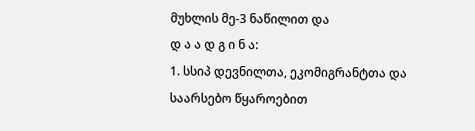მუხლის მე-3 ნაწილით და
დ ა ა დ გ ი ნ ა:
1. სსიპ დევნილთა, ეკომიგრანტთა და საარსებო წყაროებით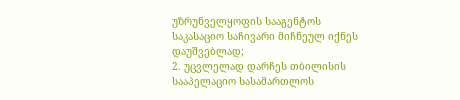უზრუნველყოფის სააგენტოს საკასაციო საჩივარი მიჩნეულ იქნეს დაუშვებლად;
2. უცვლელად დარჩეს თბილისის სააპელაციო სასამართლოს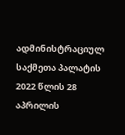ადმინისტრაციულ საქმეთა პალატის 2022 წლის 28 აპრილის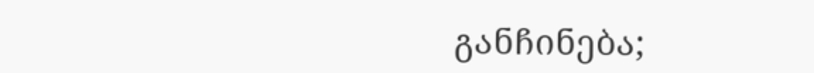განჩინება;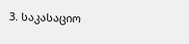3. საკასაციო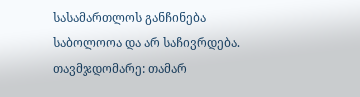სასამართლოს განჩინება საბოლოოა და არ საჩივრდება.
თავმჯდომარე: თამარ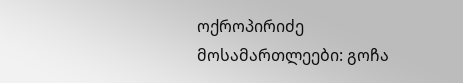ოქროპირიძე
მოსამართლეები: გოჩა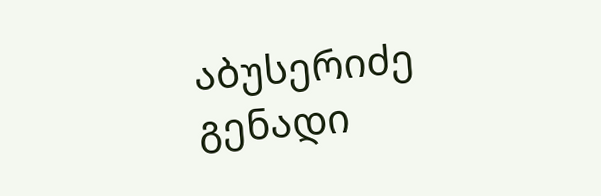აბუსერიძე
გენადი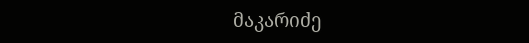მაკარიძე